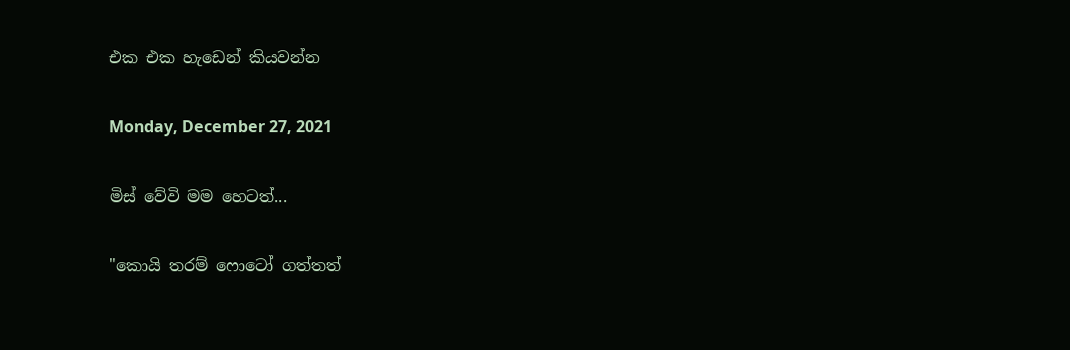එක එක හැඩෙන් කියවන්න

Monday, December 27, 2021

මිස් වේවි මම හෙටත්...

"කොයි තරම් ෆොටෝ ගත්තත්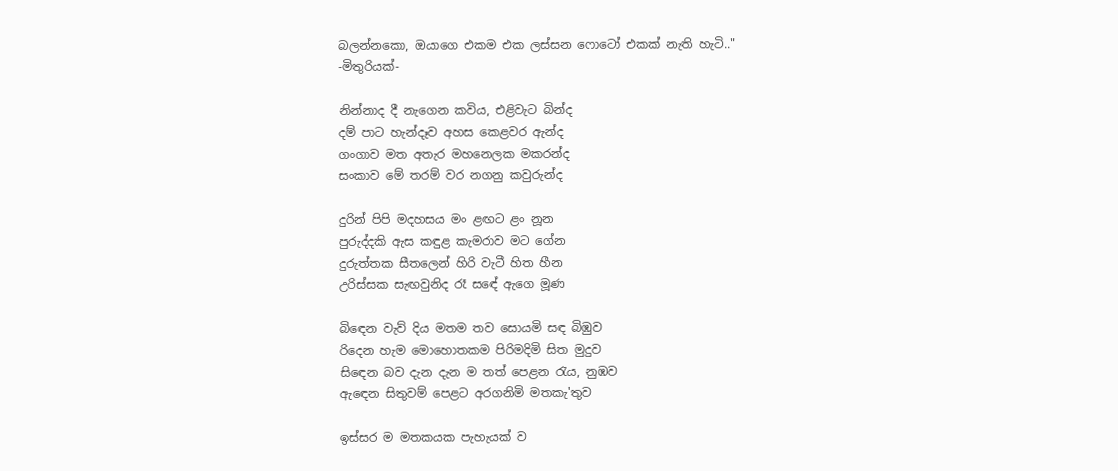බලන්නකො, ඔයාගෙ එකම එක ලස්සන ෆොටෝ එකක් නැති හැටි.."
-මිතුරියක්-

නින්නාද දී නැගෙන කවිය, එළිවැට බින්ද
දම් පාට හැන්දෑව අහස කෙළවර ඇන්ද
ගංගාව මත අතැර මහනෙලක මකරන්ද
සංකාව මේ තරම් වර නගනු කවුරුන්ද

දුරින් පිපි මදහසය මං ළඟට ළං නූන
පුරුද්දකි ඇස කඳුළ කැමරාව මට ගේන
දුරුත්තක සීතලෙන් හිරි වැටී හිත හීන
උරිස්සක සැඟවුනිද රෑ සඳේ ඇගෙ මූණ

බිඳෙන වැව් දිය මතම තව සොයමි සඳ බිඹුව
රිදෙන හැම මොහොතකම පිරිමදිමි සිත මුදුව
සිඳෙන බව දැන දැන ම තත් පෙළන රැය, නුඹව
ඇඳෙන සිතුවම් පෙළට අරගනිමි මතකැ'තුව

ඉස්සර ම මතකයක පැහැයක් ව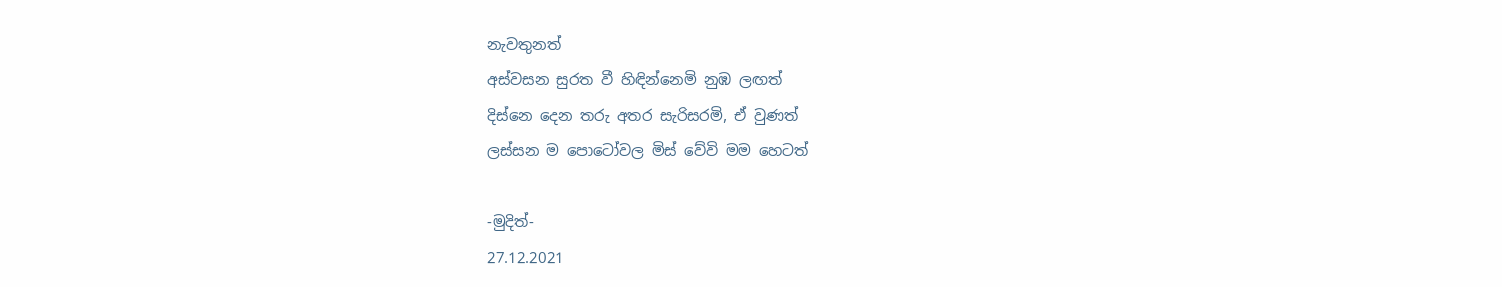නැවතුනත්
අස්වසන සුරත වී හිඳින්නෙමි නුඹ ලඟත්
දිස්නෙ දෙන තරු අතර සැරිසරමි, ඒ වුණත්
ලස්සන ම පොටෝවල මිස් වේවි මම හෙටත්

-මුදිත්-
27.12.2021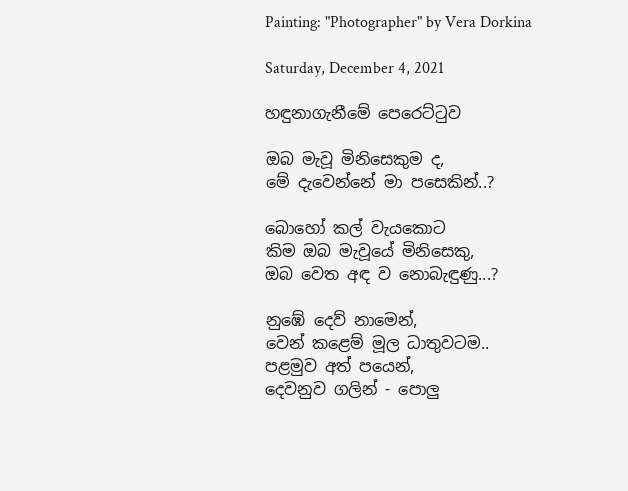Painting: "Photographer" by Vera Dorkina

Saturday, December 4, 2021

හඳුනාගැනීමේ පෙරෙට්ටුව

ඔබ මැවූ මිනිසෙකුම ද,
මේ දැවෙන්නේ මා පසෙකින්..?

බොහෝ කල් වැයකොට
කිම ඔබ මැවූයේ මිනිසෙකු,
ඔබ වෙත අඳ ව නොබැඳුණු...?

නුඹේ දෙව් නාමෙන්,
වෙන් කළෙම් මූල ධාතුවටම..
පළමුව අත් පයෙන්,
දෙවනුව ගලින් - පොලු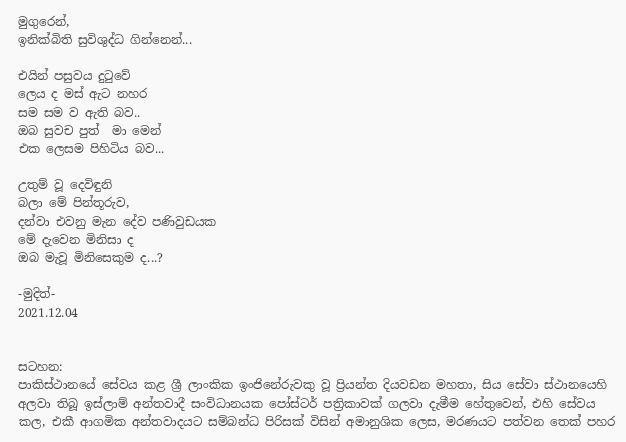මුගුරෙන්,
ඉනික්බිති සුවිශුද්ධ ගින්නෙන්...

එයින් පසුවය දුටුවේ
ලෙය ද මස් ඇට නහර
සම සම ව ඇති බව..
ඔබ සුවච පුත්  මා මෙන්
එක ලෙසම පිහිටිය බව...

උතුම් වූ දෙවිඳුනි
බලා මේ පින්තූරුව,
දන්වා එවනු මැන දේව පණිවුඩයක
මේ දැවෙන මිනිසා ද
ඔබ මැවූ මිනිසෙකුම ද...?

-මුදිත්-
2021.12.04


සටහන:
පාකිස්ථානයේ සේවය කළ ශ්‍රී ලාංකික ඉංජිනේරුවකු වූ ප්‍රියන්ත දියවඩන මහතා, සිය සේවා ස්ථානයෙහි අලවා තිබූ ඉස්ලාම් අන්තවාදී සංවිධානයක පෝස්ටර් පත්‍රිකාවක් ගලවා දැමීම හේතුවෙන්, එහි සේවය කල, එකී ආගමික අන්තවාදයට සම්බන්ධ පිරිසක් විසින් අමානුශික ලෙස, මරණයට පත්වන තෙක් පහර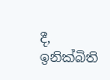දී, ඉනික්බිති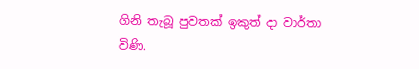ගිනි තැබූ පුවතක් ඉකුත් දා වාර්තා විණි.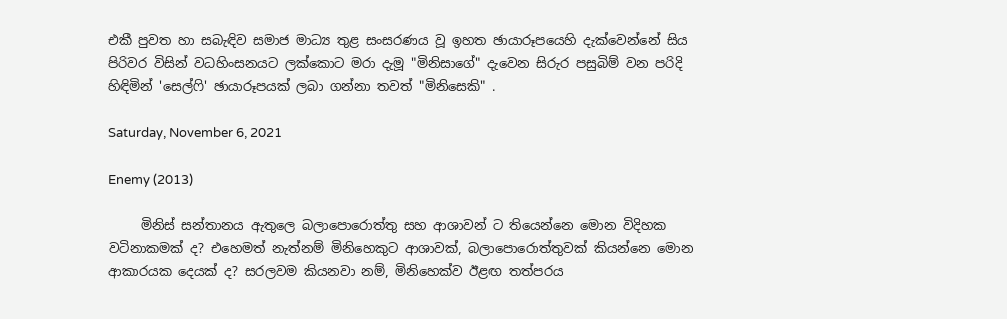එකී පුවත හා සබැඳිව සමාජ මාධ්‍ය තුළ සංසරණය වූ ඉහත ඡායාරූපයෙහි දැක්වෙන්නේ සිය පිරිවර විසින් වධහිංසනයට ලක්කොට මරා දැමූ "මිනිසාගේ" දැවෙන සිරුර පසුබිම් වන පරිදි හිඳිමින් 'සෙල්ෆි' ඡායාරූපයක් ලබා ගන්නා තවත් "මිනිසෙකි" .

Saturday, November 6, 2021

Enemy (2013)

     මිනිස් සන්තානය ඇතුලෙ බලාපොරොත්තු සහ ආශාවන් ට තියෙන්නෙ මොන විදිහක වටිනාකමක් ද? එහෙමත් නැත්නම් මිනිහෙකුට ආශාවක්, බලාපොරොත්තුවක් කියන්නෙ මොන ආකාරයක දෙයක් ද? සරලවම කියනවා නම්, මිනිහෙක්ව ඊළඟ තත්පරය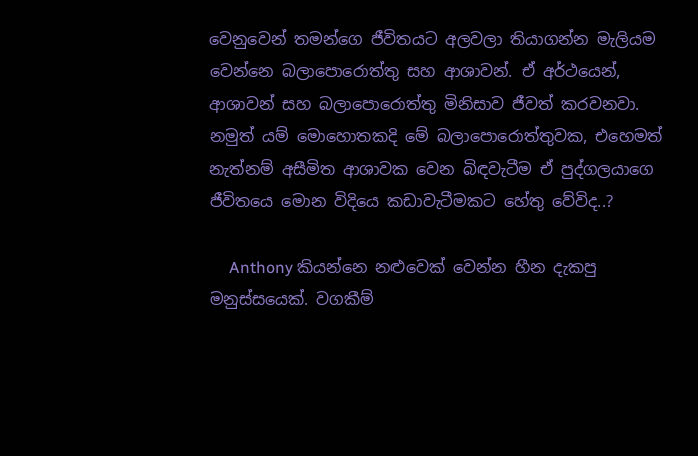වෙනුවෙන් තමන්ගෙ ජීවිතයට අලවලා තියාගන්න මැලියම වෙන්නෙ බලාපොරොත්තු සහ ආශාවන්. ඒ අර්ථයෙන්, ආශාවන් සහ බලාපොරොත්තු මිනිසාව ජීවත් කරවනවා. නමුත් යම් මොහොතකදි මේ බලාපොරොත්තුවක, එහෙමත් නැත්නම් අසීමිත ආශාවක වෙන බිඳවැටීම ඒ පුද්ගලයාගෙ ජීවිතයෙ මොන විදියෙ කඩාවැටීමකට හේතු වේවිද..?

     Anthony කියන්නෙ නළුවෙක් වෙන්න හීන දැකපු මනුස්සයෙක්. වගකීම්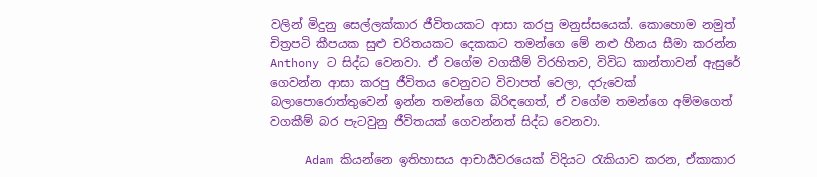වලින් මිදුනු සෙල්ලක්කාර ජීවිතයකට ආසා කරපු මනුස්සයෙක්. කොහොම නමුත් චිත්‍රපටි කීපයක සුළු චරිතයකට දෙකකට තමන්ගෙ මේ නළු හීනය සීමා කරන්න Anthony ට සිද්ධ වෙනවා. ඒ වගේම වගකීම් විරහිතව, විවිධ කාන්තාවන් ඇසුරේ ගෙවන්න ආසා කරපු ජීවිතය වෙනුවට විවාපත් වෙලා, දරුවෙක් බලාපොරොත්තුවෙන් ඉන්න තමන්ගෙ බිරිඳගෙත්, ඒ වගේම තමන්ගෙ අම්මගෙත් වගකීම් බර පැටවුනු ජීවිතයක් ගෙවන්නත් සිද්ධ වෙනවා.

     Adam කියන්නෙ ඉතිහාසය ආචාර්‍යවරයෙක් විදියට රැකියාව කරන, ඒකාකාර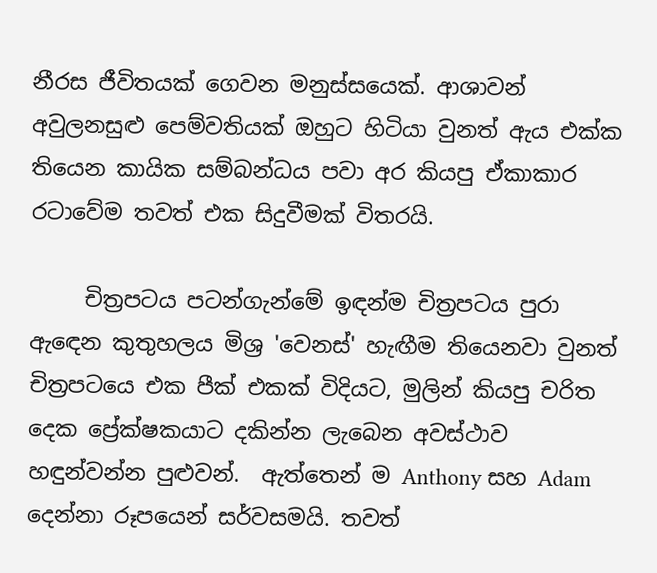නීරස ජීවිතයක් ගෙවන මනුස්සයෙක්. ආශාවන් අවුලනසුළු පෙම්වතියක් ඔහුට හිටියා වුනත් ඇය එක්ක තියෙන කායික සම්බන්ධය පවා අර කියපු ඒකාකාර රටාවේම තවත් එක සිදුවීමක් විතරයි.

     චිත්‍රපටය පටන්ගැන්මේ ඉඳන්ම චිත්‍රපටය පුරා ඇඳෙන කුතුහලය මිශ්‍ර 'වෙනස්' හැඟීම තියෙනවා වුනත් චිත්‍රපටයෙ එක පීක් එකක් විදියට, මුලින් කියපු චරිත දෙක ප්‍රේක්ෂකයාට දකින්න ලැබෙන අවස්ථාව හඳුන්වන්න පුළුවන්.  ඇත්තෙන් ම Anthony සහ Adam දෙන්නා රූපයෙන් සර්වසමයි. තවත්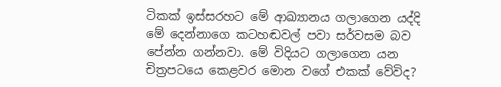ටිකක් ඉස්සරහට මේ ආඛ්‍යානය ගලාගෙන යද්දි මේ දෙන්නාගෙ කටහඬවල් පවා සර්වසම බව පේන්න ගන්නවා. මේ විදියට ගලාගෙන යන චිත්‍රපටයෙ කෙළවර මොන වගේ එකක් වේවිද?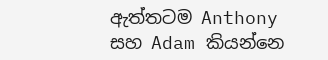ඇත්තටම Anthony සහ Adam කියන්නෙ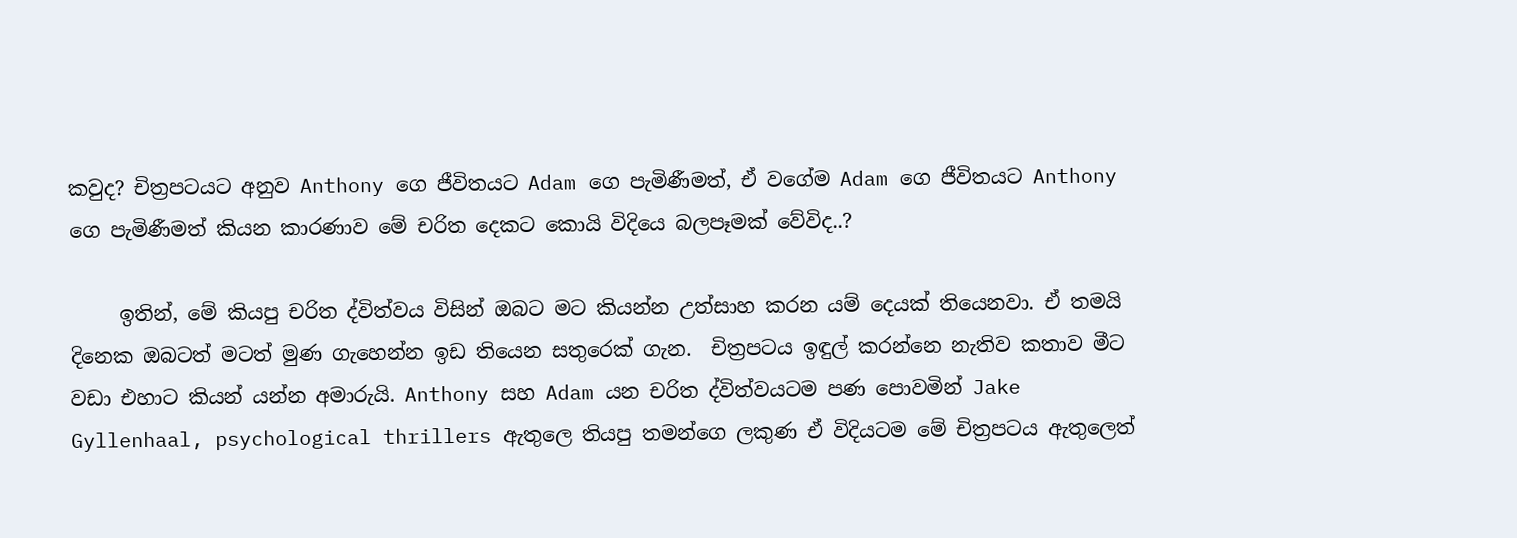කවුද? චිත්‍රපටයට අනුව Anthony ගෙ ජීවිතයට Adam ගෙ පැමිණීමත්, ඒ වගේම Adam ගෙ ජීවිතයට Anthony ගෙ පැමිණීමත් කියන කාරණාව මේ චරිත දෙකට කොයි විදියෙ බලපෑමක් වේවිද..?

     ඉතින්, මේ කියපු චරිත ද්විත්වය විසින් ඔබට මට කියන්න උත්සාහ කරන යම් දෙයක් තියෙනවා. ඒ තමයි දිනෙක ඔබටත් මටත් මුණ ගැහෙන්න ඉඩ තියෙන සතුරෙක් ගැන.  චිත්‍රපටය ඉඳුල් කරන්නෙ නැතිව කතාව මීට වඩා එහාට කියන් යන්න අමාරුයි. Anthony සහ Adam යන චරිත ද්විත්වයටම පණ පොවමින් Jake Gyllenhaal, psychological thrillers ඇතුලෙ තියපු තමන්ගෙ ලකුණ ඒ විදියටම මේ චිත්‍රපටය ඇතුලෙත්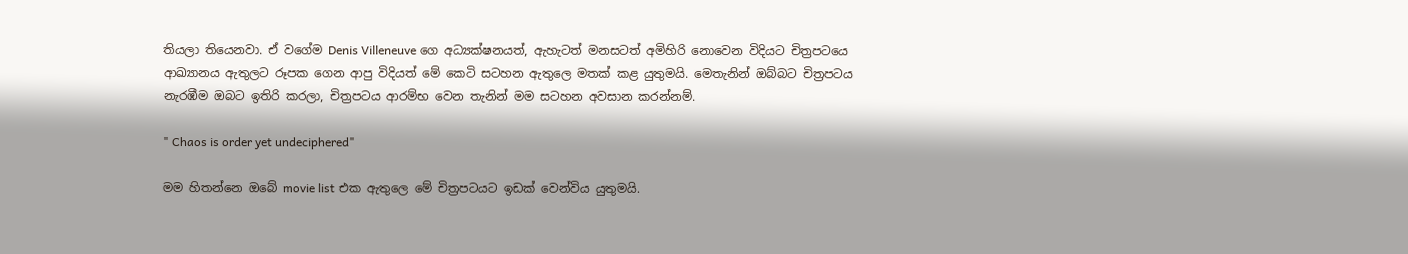තියලා තියෙනවා. ඒ වගේම Denis Villeneuve ගෙ අධ්‍යක්ෂනයත්, ඇහැටත් මනසටත් අමිහිරි නොවෙන විදියට චිත්‍රපටයෙ ආඛ්‍යානය ඇතුලට රූපක ගෙන ආපු විදියත් මේ කෙටි සටහන ඇතුලෙ මතක් කළ යුතුමයි. මෙතැනින් ඔබ්බට චිත්‍රපටය නැරඹීම ඔබට ඉතිරි කරලා, චිත්‍රපටය ආරම්භ වෙන තැනින් මම සටහන අවසාන කරන්නම්.

" Chaos is order yet undeciphered"

මම හිතන්නෙ ඔබේ movie list එක ඇතුලෙ මේ චිත්‍රපටයට ඉඩක් වෙන්විය යුතුමයි.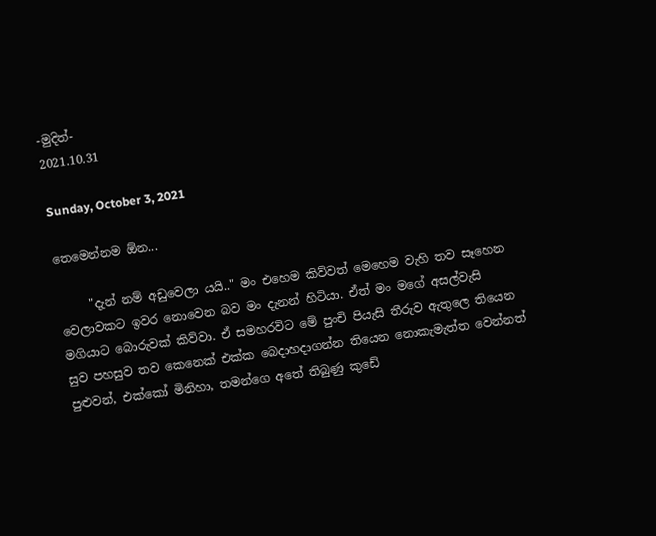-මුදිත්-
2021.10.31

Sunday, October 3, 2021

තෙමෙන්නම ඕන...

     "දැන් නම් අඩුවෙලා යයි.." මං එහෙම කිව්වත් මෙහෙම වැහි තව සෑහෙන වෙලාවකට ඉවර නොවෙන බව මං දැනන් හිටියා. ඒත් මං මගේ අසල්වැසි මගියාට බොරුවක් කිව්වා. ඒ සමහරවිට මේ පුංචි පියැසි තීරුව ඇතුලෙ තියෙන සුව පහසුව තව කෙනෙක් එක්ක බෙදාහදාගන්න තියෙන නොකැමැත්ත වෙන්නත් පුළුවන්, එක්කෝ මිනිහා, තමන්ගෙ අතේ තිබුණු කුඩේ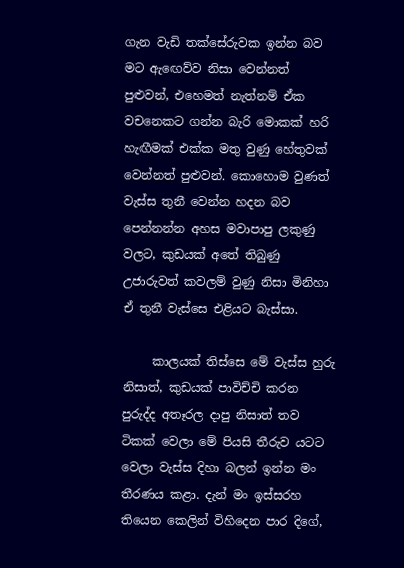ගැන වැඩි තක්සේරුවක ඉන්න බව මට ඇඟෙව්ව නිසා වෙන්නත් පුළුවන්, එහෙමත් නැත්නම් ඒක වචනෙකට ගන්න බැරි මොකක් හරි හැඟීමක් එක්ක මතු වුණු හේතුවක් වෙන්නත් පුළුවන්. කොහොම වුණත් වැස්ස තුනී වෙන්න හදන බව පෙන්නන්න අහස මවාපාපු ලකුණු වලට, කුඩයක් අතේ තිබුණු උජාරුවත් කවලම් වුණු නිසා මිනිහා ඒ තුනී වැස්සෙ එළියට බැස්සා.

     කාලයක් තිස්සෙ මේ වැස්ස හුරු නිසාත්, කුඩයක් පාවිච්චි කරන පුරුද්ද අතෑරල දාපු නිසාත් තව ටිකක් වෙලා මේ පියසි තීරුව යටට වෙලා වැස්ස දිහා බලන් ඉන්න මං තීරණය කළා. දැන් මං ඉස්සරහ තියෙන කෙලින් විහිදෙන පාර දිගේ,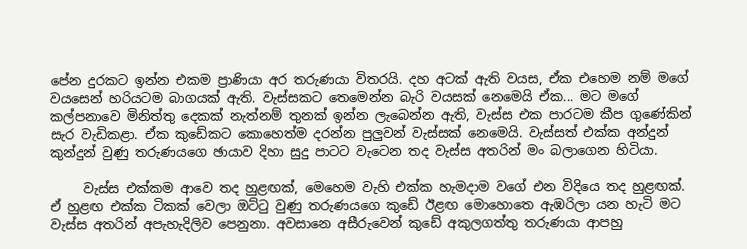පේන දුරකට ඉන්න එකම ප්‍රාණියා අර තරුණයා විතරයි. දහ අටක් ඇති වයස, ඒක එහෙම නම් මගේ වයසෙන් හරියටම බාගයක් ඇති. වැස්සකට තෙමෙන්න බැරි වයසක් නෙමෙයි ඒක... මට මගේ කල්පනාවෙ මිනිත්තු දෙකක් නැත්නම් තුනක් ඉන්න ලැබෙන්න ඇති, වැස්ස එක පාරටම කීප ගුණේකින් සැර වැඩිකළා. ඒක කුඩේකට කොහෙත්ම දරන්න පුලුවන් වැස්සක් නෙමෙයි. වැස්සත් එක්ක අන්දුන් කුන්දුන් වුණු තරුණයගෙ ඡායාව දිහා සුදු පාටට වැටෙන තද වැස්ස අතරින් මං බලාගෙන හිටියා.

     වැස්ස එක්කම ආවෙ තද හුළඟක්, මෙහෙම වැහි එක්ක හැමදාම වගේ එන විදියෙ තද හුළඟක්. ඒ හුළඟ එක්ක ටිකක් වෙලා ඔට්ටු වුණු තරුණයගෙ කුඩේ ඊළඟ මොහොතෙ ඇඹරිලා යන හැටි මට වැස්ස අතරින් අපැහැදිලිව පෙනුනා. අවසානෙ අසීරුවෙන් කුඩේ අකුලගත්තු තරුණයා ආපහු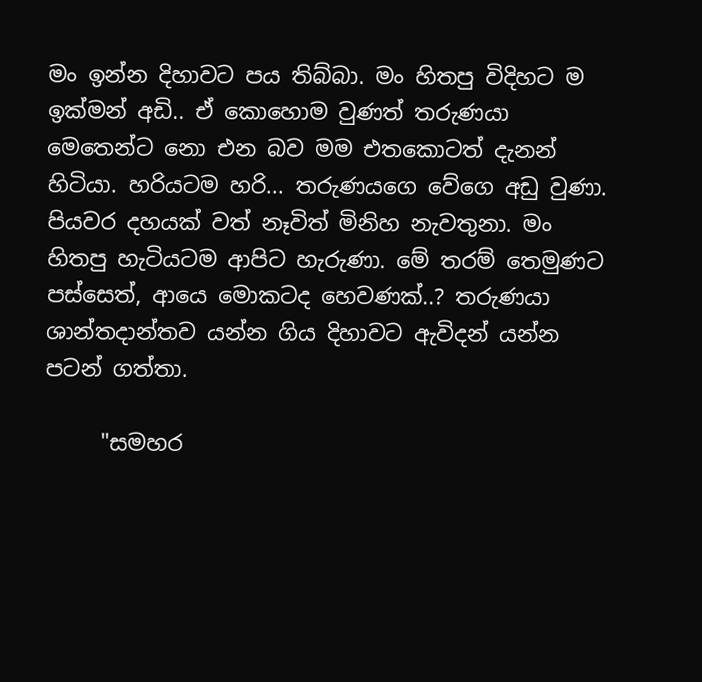මං ඉන්න දිහාවට පය තිබ්බා. මං හිතපු විදිහට ම ඉක්මන් අඩි.. ඒ කොහොම වුණත් තරුණයා මෙතෙන්ට නො එන බව මම එතකොටත් දැනන් හිටියා. හරියටම හරි... තරුණයගෙ වේගෙ අඩු වුණා. පියවර දහයක් වත් නෑවිත් මිනිහ නැවතුනා. මං හිතපු හැටියටම ආපිට හැරුණා. මේ තරම් තෙමුණට පස්සෙත්, ආයෙ මොකටද හෙවණක්..? තරුණයා ශාන්තදාන්තව යන්න ගිය දිහාවට ඇවිදන් යන්න පටන් ගත්තා.

     "සමහර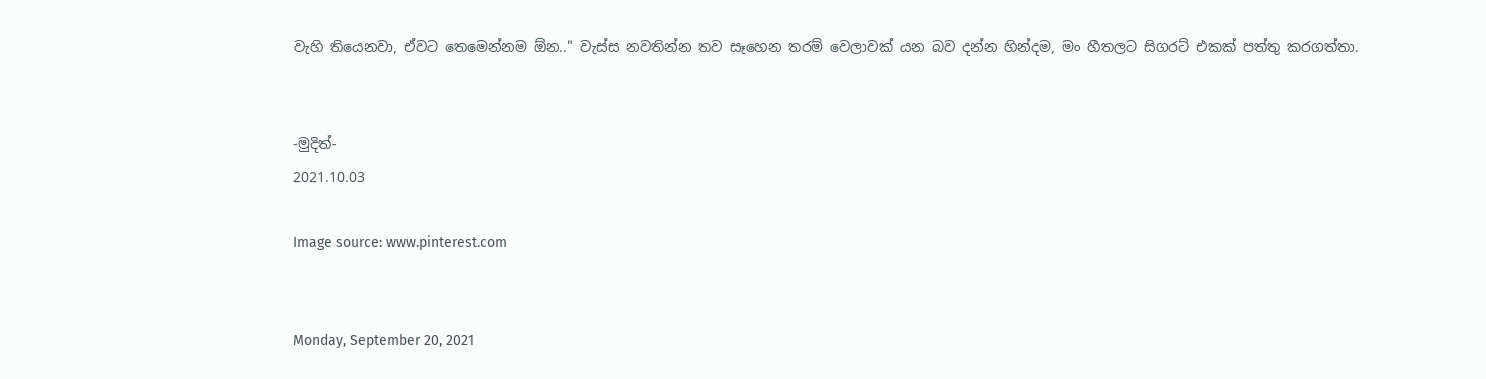වැහි තියෙනවා, ඒවට තෙමෙන්නම ඕන.." වැස්ස නවතින්න තව සෑහෙන තරම් වෙලාවක් යන බව දන්න හින්දම, මං හීතලට සිගරට් එකක් පත්තු කරගත්තා.


-මුදිත්-
2021.10.03

Image source: www.pinterest.com


Monday, September 20, 2021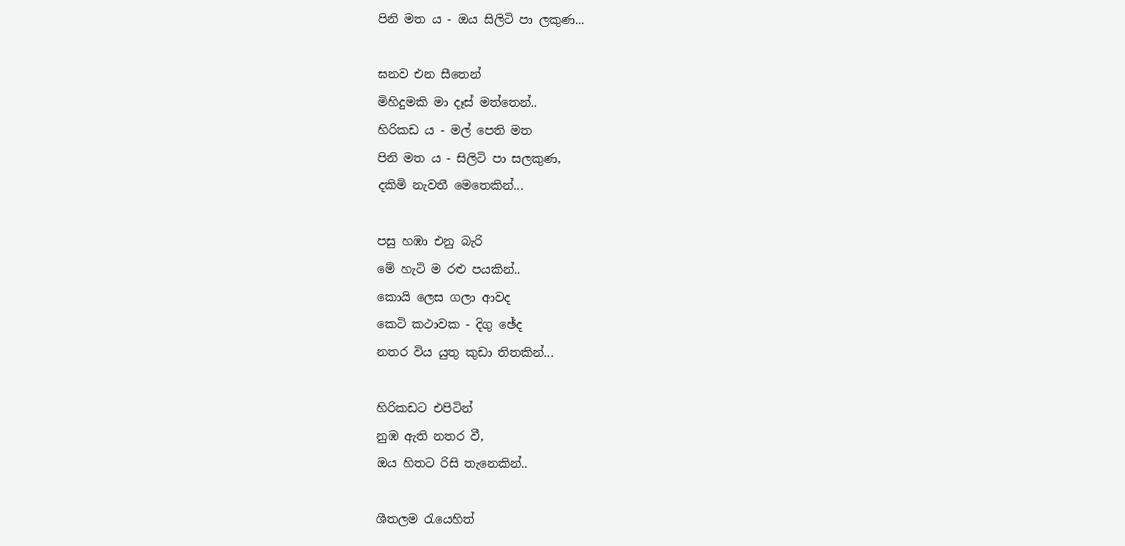පිනි මත ය - ඔය සිලිටි පා ලකුණ...

ඝනව එන සීතෙන්
මිහිදුමකි මා දෑස් මත්තෙන්..
හිරිකඩ ය - මල් පෙති මත
පිනි මත ය - සිලිටි පා සලකුණ,
දකිමි නැවතී මෙතෙකින්...

පසු හඹා එනු බැරි
මේ හැටි ම රළු පයකින්..
කොයි ලෙස ගලා ආවද
කෙටි කථාවක - දිගු ඡේද
නතර විය යුතු කුඩා තිතකින්...

හිරිකඩට එපිටින්
නුඹ ඇති නතර වී,
ඔය හිතට රිසි තැනෙකින්..

ශීතලම රැයෙහිත්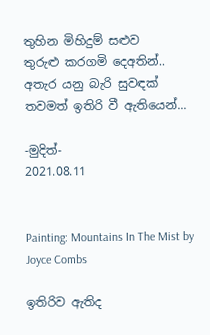තුහින මිහිදුම් සළුව
තුරුළු කරගමි දෙඅතින්..
අතැර යනු බැරි සුවඳක්
තවමත් ඉතිරි වී ඇතියෙන්...

-මුදිත්-
2021.08.11


Painting: Mountains In The Mist by Joyce Combs

ඉතිරිව ඇතිද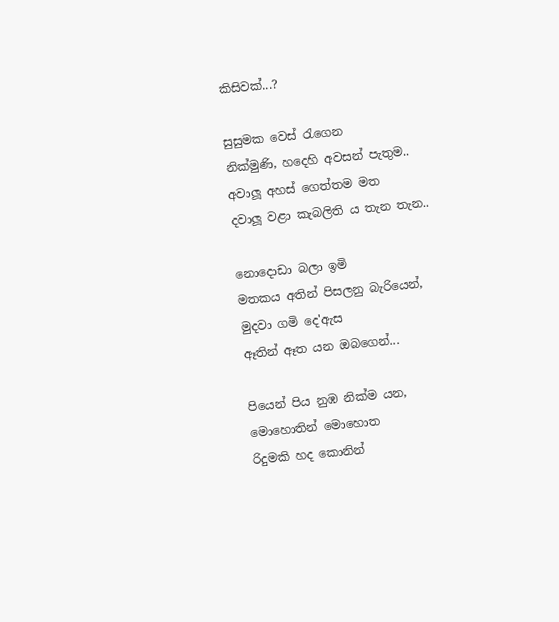කිසිවක්...?

සුසුමක වෙස් රැගෙන
නික්මුණි, හදෙහි අවසන් පැතුම..
අවාලූ අහස් ගෙත්තම මත
දවාලූ වළා කැබලිති ය තැන තැන..

නොදොඩා බලා ඉමි
මතකය අතින් පිසලනු බැරියෙන්,
මුදවා ගමි දෙ'ඇස
ඈතින් ඈත යන ඔබගෙන්...

පියෙන් පිය නුඹ නික්ම යන,
මොහොතින් මොහොත
රිදුමකි හද කොනින්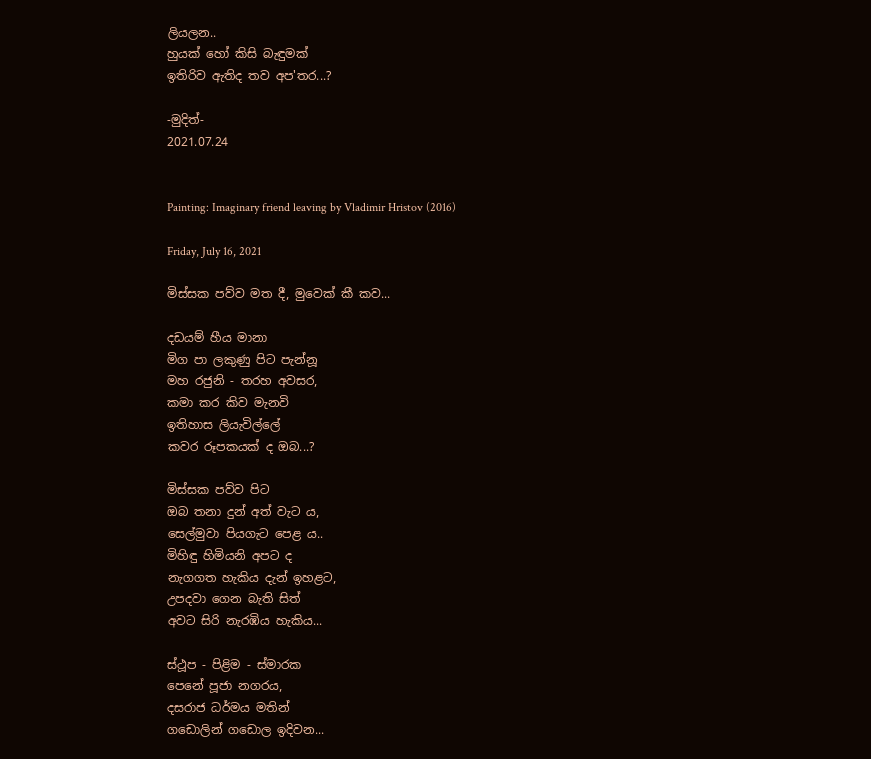ලියලන..
හුයක් හෝ කිසි බැඳුමක්
ඉතිරිව ඇතිද තව අප'තර...?

-මුදිත්-
2021.07.24


Painting: Imaginary friend leaving by Vladimir Hristov (2016)

Friday, July 16, 2021

මිස්සක පව්ව මත දී, මුවෙක් කී කව...

දඩයම් හීය මානා
මිග පා ලකුණු පිට පැන්නූ
මහ රජුනි - තරහ අවසර,
කමා කර කිව මැනවි
ඉතිහාස ලියැවිල්ලේ
කවර රූපකයක් ද ඔබ...?

මිස්සක පව්ව පිට
ඔබ තනා දුන් අත් වැට ය,
සෙල්මුවා පියගැට පෙළ ය..
මිහිඳු හිමියනි අපට ද
නැගගත හැකිය දැන් ඉහළට,
උපදවා ගෙන බැති සිත්
අවට සිරි නැරඹිය හැකිය...

ස්ථූප - පිළිම - ස්මාරක
පෙනේ පූජා නගරය,
දසරාජ ධර්මය මතින්
ගඩොලින් ගඩොල ඉදිවන...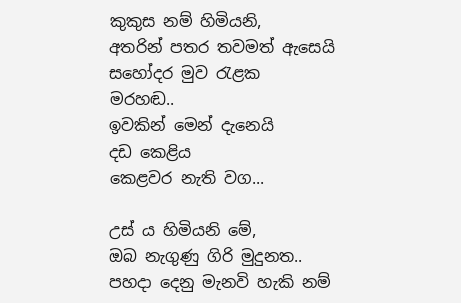කුකුස නම් හිමියනි,
අතරින් පතර තවමත් ඇසෙයි
සහෝදර මුව රැළක
මරහඬ..
ඉවකින් මෙන් දැනෙයි
දඩ කෙළිය
කෙළවර නැති වග...

උස් ය හිමියනි මේ,
ඔබ නැගුණු ගිරි මුදුනත..
පහදා දෙනු මැනවි හැකි නම්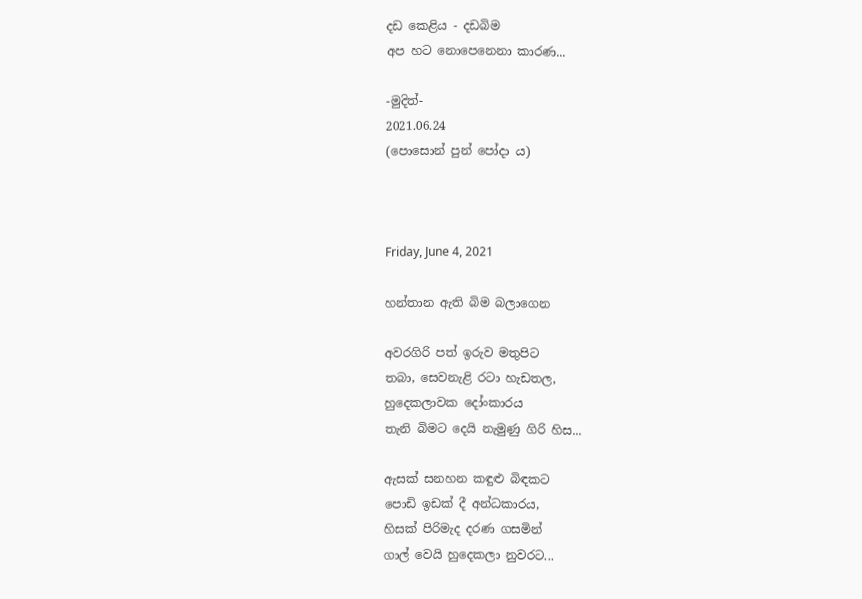දඩ කෙළිය - දඩබිම
අප හට නොපෙනෙනා කාරණ...

-මුදිත්-
2021.06.24
(පොසොන් පුන් පෝදා ය)



Friday, June 4, 2021

හන්තාන ඇති බිම බලාගෙන

අවරගිරි පත් ඉරුව මතුපිට
තබා, සෙවනැළි රටා හැඩතල,
හුදෙකලාවක දෝංකාරය
තැනි බිමට දෙයි නැමුණු ගිරි හිස...

ඇසක් සනහන කඳුළු බිඳකට
පොඩි ඉඩක් දී අන්ධකාරය,
හිසක් පිරිමැද දරණ ගසමින්
ගාල් වෙයි හුදෙකලා නුවරට...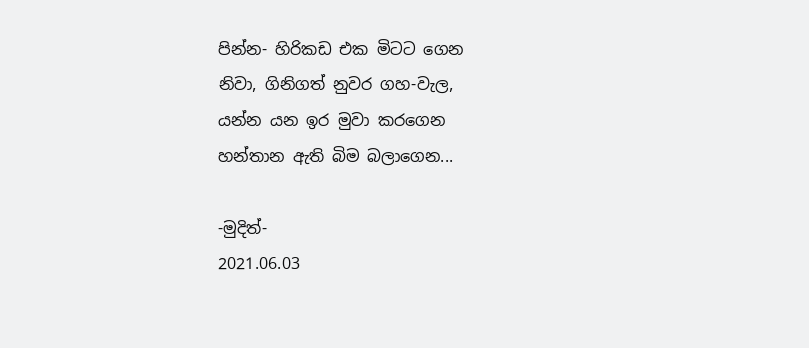පින්න- හිරිකඩ එක මිටට ගෙන
නිවා, ගිනිගත් නුවර ගහ-වැල,
යන්න යන ඉර මුවා කරගෙන
හන්තාන ඇති බිම බලාගෙන...

-මුදිත්-
2021.06.03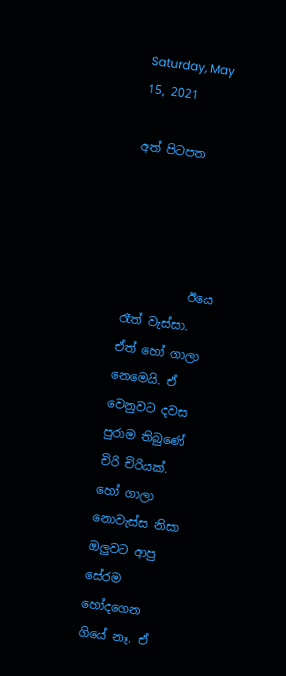Saturday, May 15, 2021

අත් පිටපත




           ඊයෙ රෑත් වැස්සා. ඒත් හෝ ගාලා නෙමෙයි. ඒ වෙනුවට දවස පුරාම තිබුණේ චිරි චිරියක්. හෝ ගාලා නොවැස්ස නිසා ඔලුවට ආපු සේරම හෝදගෙන ගියේ නෑ. ඒ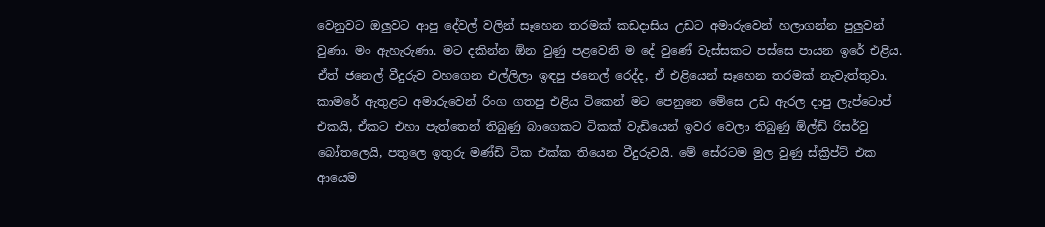වෙනුවට ඔලුවට ආපු දේවල් වලින් සෑහෙන තරමක් කඩදාසිය උඩට අමාරුවෙන් හලාගන්න පුලුවන් වුණා. මං ඇහැරුණා. මට දකින්න ඕන වුණු පළවෙනි ම දේ වුණේ වැස්සකට පස්සෙ පායන ඉරේ එළිය. ඒත් ජනෙල් වීදුරුව වහගෙන එල්ලිලා ඉඳපු ජනෙල් රෙද්ද, ඒ එළියෙන් සෑහෙන තරමක් නැවැත්තුවා. කාමරේ ඇතුළට අමාරුවෙන් රිංග ගතපු එළිය ටිකෙන් මට පෙනුනෙ මේසෙ උඩ ඇරල දාපු ලැප්ටොප් එකයි, ඒකට එහා පැත්තෙන් තිබුණු බාගෙකට ටිකක් වැඩියෙන් ඉවර වෙලා තිබුණු ඕල්ඩ් රිසර්වු බෝතලෙයි, පතුලෙ ඉතුරු මණ්ඩි ටික එක්ක තියෙන වීදුරුවයි. මේ සේරටම මුල වුණු ස්ක්‍රිප්ට් එක ආයෙම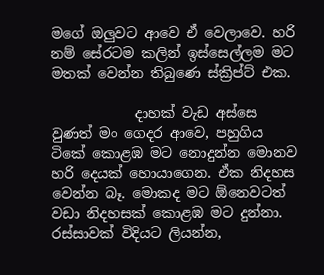මගේ ඔලුවට ආවෙ ඒ වෙලාවෙ. හරි නම් සේරටම කලින් ඉස්සෙල්ලම මට මතක් වෙන්න තිබුණෙ ස්ක්‍රිප්ට් එක.

            දාහක් වැඩ අස්සෙ වුණත් මං ගෙදර ආවෙ, පහුගිය ටිකේ කොළඹ මට නොදුන්න මොනව හරි දෙයක් හොයාගෙන. ඒක නිදහස වෙන්න බෑ. මොකද මට ඕනෙවටත් වඩා නිදහසක් කොළඹ මට දුන්නා. රස්සාවක් විදියට ලියන්න,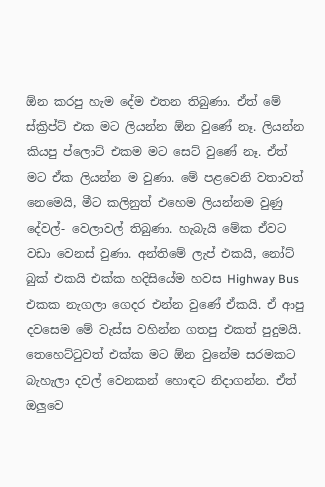ඕන කරපු හැම දේම එතන තිබුණා. ඒත් මේ ස්ක්‍රිප්ට් එක මට ලියන්න ඕන වුණේ නෑ. ලියන්න කියපු ප්ලොට් එකම මට සෙට් වුණේ නෑ. ඒත් මට ඒක ලියන්න ම වුණා. මේ පළවෙනි වතාවත් නෙමෙයි, මීට කලිනුත් එහෙම ලියන්නම වුණු දේවල්- වෙලාවල් තිබුණා. හැබැයි මේක ඒවට වඩා වෙනස් වුණා. අන්තිමේ ලැප් එකයි, නෝට් බුක් එකයි එක්ක හදිසියේම හවස Highway Bus එකක නැගලා ගෙදර එන්න වුණේ ඒකයි. ඒ ආපු දවසෙම මේ වැස්ස වහින්න ගතපු එකත් පුදුමයි. තෙහෙට්ටුවත් එක්ක මට ඕන වුනේම සරමකට බැහැලා දවල් වෙනකන් හොඳට නිදාගන්න. ඒත් ඔලුවෙ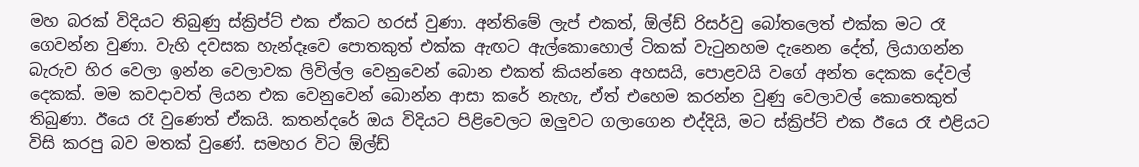මහ බරක් විදියට තිබුණු ස්ක්‍රිප්ට් එක ඒකට හරස් වුණා. අන්තිමේ ලැප් එකත්, ඕල්ඩ් රිසර්වු බෝතලෙත් එක්ක මට රෑ ගෙවන්න වුණා. වැහි දවසක හැන්දෑවෙ පොතකුත් එක්ක ඇඟට ඇල්කොහොල් ටිකක් වැටුනහම දැනෙන දේත්, ලියාගන්න බැරුව හිර වෙලා ඉන්න වෙලාවක ලිවිල්ල වෙනුවෙන් බොන එකත් කියන්නෙ අහසයි, පොළවයි වගේ අන්ත දෙකක දේවල් දෙකක්. මම කවදාවත් ලියන එක වෙනුවෙන් බොන්න ආසා කරේ නැහැ, ඒත් එහෙම කරන්න වුණු වෙලාවල් කොතෙකුත් තිබුණා. ඊයෙ රෑ වුණෙත් ඒකයි. කතන්දරේ ඔය විදියට පිළිවෙලට ඔලුවට ගලාගෙන එද්දියි, මට ස්ක්‍රිප්ට් එක ඊයෙ රෑ එළියට විසි කරපු බව මතක් වුණේ. සමහර විට ඕල්ඩ්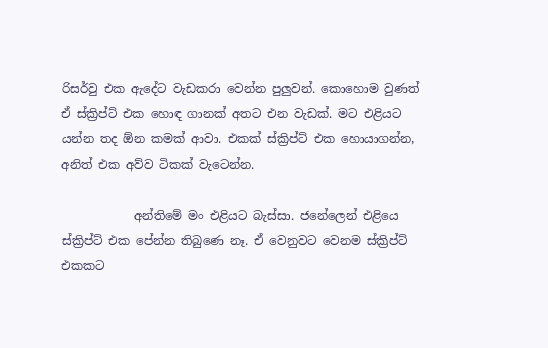රිසර්වු එක ඇදේට වැඩකරා වෙන්න පුලුවන්. කොහොම වුණත් ඒ ස්ක්‍රිප්ට් එක හොඳ ගානක් අතට එන වැඩක්. මට එළියට යන්න තද ඕන කමක් ආවා. එකක් ස්ක්‍රිප්ට් එක හොයාගන්න, අනිත් එක අව්ව ටිකක් වැටෙන්න.

            අන්තිමේ මං එළියට බැස්සා. ජනේලෙන් එළියෙ ස්ක්‍රිප්ට් එක පේන්න තිබුණෙ නෑ. ඒ වෙනුවට වෙනම ස්ක්‍රිප්ට් එකකට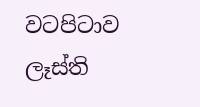වටපිටාව ලෑස්ති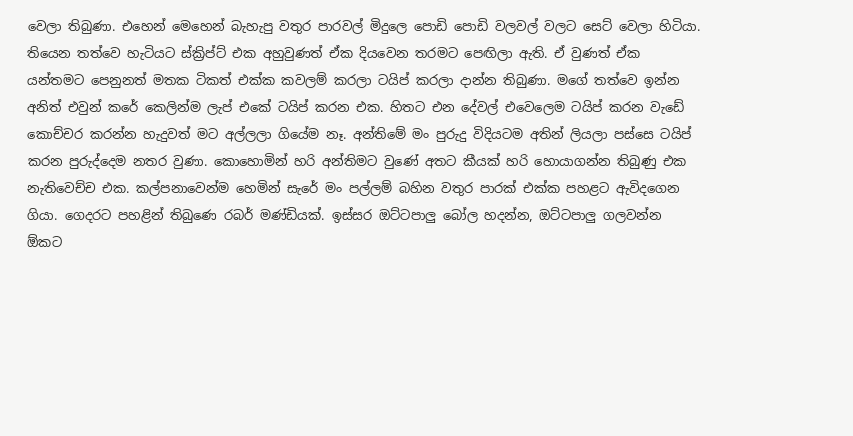වෙලා තිබුණා. එහෙන් මෙහෙන් බැහැපු වතුර පාරවල් මිදුලෙ පොඩි පොඩි වලවල් වලට සෙට් වෙලා හිටියා. තියෙන තත්වෙ හැටියට ස්ක්‍රිප්ට් එක අහුවුණත් ඒක දියවෙන තරමට පෙඟිලා ඇති. ඒ වුණත් ඒක යන්තමට පෙනුනත් මතක ටිකත් එක්ක කවලම් කරලා ටයිප් කරලා දාන්න තිබුණා. මගේ තත්වෙ ඉන්න අනිත් එවුන් කරේ කෙලින්ම ලැප් එකේ ටයිප් කරන එක. හිතට එන දේවල් එවෙලෙම ටයිප් කරන වැඩේ කොච්චර කරන්න හැදුවත් මට අල්ලලා ගියේම නෑ. අන්තිමේ මං පුරුදු විදියටම අතින් ලියලා පස්සෙ ටයිප් කරන පුරුද්දෙම නතර වුණා. කොහොමින් හරි අන්තිමට වුණේ අතට කීයක් හරි හොයාගන්න තිබුණු එක නැතිවෙච්ච එක. කල්පනාවෙන්ම හෙමින් සැරේ මං පල්ලම් බහින වතුර පාරක් එක්ක පහළට ඇවිදගෙන ගියා. ගෙදරට පහළින් තිබුණෙ රබර් මණ්ඩියක්. ඉස්සර ඔට්ටපාලු බෝල හදන්න, ඔට්ටපාලු ගලවන්න ඕකට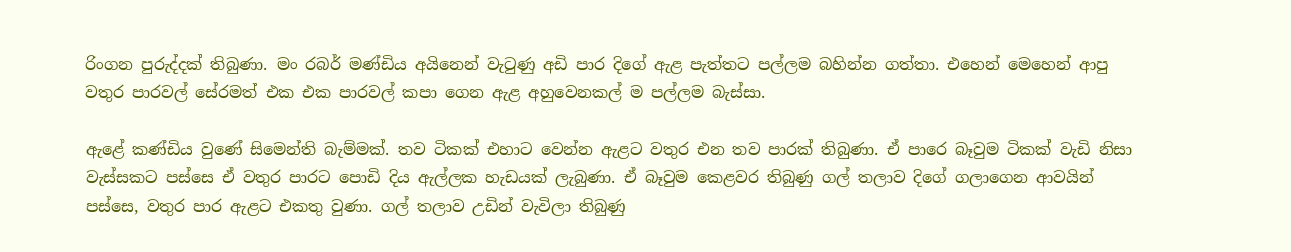රිංගන පුරුද්දක් තිබුණා. මං රබර් මණ්ඩිය අයිනෙන් වැටුණු අඩි පාර දිගේ ඇළ පැත්තට පල්ලම බහින්න ගත්තා. එහෙන් මෙහෙන් ආපු වතුර පාරවල් සේරමත් එක එක පාරවල් කපා ගෙන ඇළ අහුවෙනකල් ම පල්ලම බැස්සා.

ඇළේ කණ්ඩිය වුණේ සිමෙන්ති බැම්මක්. තව ටිකක් එහාට වෙන්න ඇළට වතුර එන තව පාරක් තිබුණා. ඒ පාරෙ බෑවුම ටිකක් වැඩි නිසා වැස්සකට පස්සෙ ඒ වතුර පාරට පොඩි දිය ඇල්ලක හැඩයක් ලැබුණා. ඒ බෑවුම කෙළවර තිබුණු ගල් තලාව දිගේ ගලාගෙන ආවයින් පස්සෙ, වතුර පාර ඇළට එකතු වුණා. ගල් තලාව උඩින් වැවිලා තිබුණු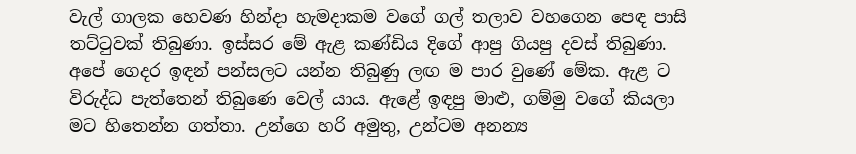වැල් ගාලක හෙවණ හින්දා හැමදාකම වගේ ගල් තලාව වහගෙන පෙඳ පාසි තට්ටුවක් තිබුණා. ඉස්සර මේ ඇළ කණ්ඩිය දිගේ ආපු ගියපු දවස් තිබුණා. අපේ ගෙදර ඉඳන් පන්සලට යන්න තිබුණු ලඟ ම පාර වුණේ මේක. ඇළ ට විරුද්ධ පැත්තෙන් තිබුණෙ වෙල් යාය. ඇළේ ඉඳපු මාළු, ගම්මු වගේ කියලා මට හිතෙන්න ගත්තා. උන්ගෙ හරි අමුතු, උන්ටම අනන්‍ය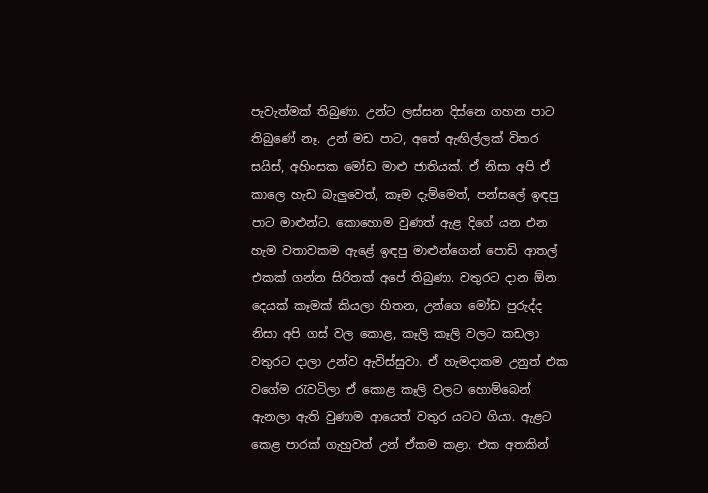පැවැත්මක් තිබුණා. උන්ට ලස්සන දිස්නෙ ගහන පාට තිබුණේ නෑ. උන් මඩ පාට, අතේ ඇඟිල්ලක් විතර සයිස්, අහිංසක මෝඩ මාළු ජාතියක්. ඒ නිසා අපි ඒ කාලෙ හැඩ බැලුවෙත්, කෑම දැම්මෙත්, පන්සලේ ඉඳපු පාට මාළුන්ට. කොහොම වුණත් ඇළ දිගේ යන එන හැම වතාවකම ඇළේ ඉඳපු මාළුන්ගෙන් පොඩි ආතල් එකක් ගන්න සිරිතක් අපේ තිබුණා. වතුරට දාන ඕන දෙයක් කෑමක් කියලා හිතන, උන්ගෙ මෝඩ පුරුද්ද නිසා අපි ගස් වල කොළ, කෑලි කෑලි වලට කඩලා වතුරට දාලා උන්ව ඇවිස්සුවා. ඒ හැමදාකම උනුත් එක වගේම රැවටිලා ඒ කොළ කෑලි වලට හොම්බෙන් ඇනලා ඇති වුණාම ආයෙත් වතුර යටට ගියා. ඇළට කෙළ පාරක් ගැහුවත් උන් ඒකම කළා. එක අතකින්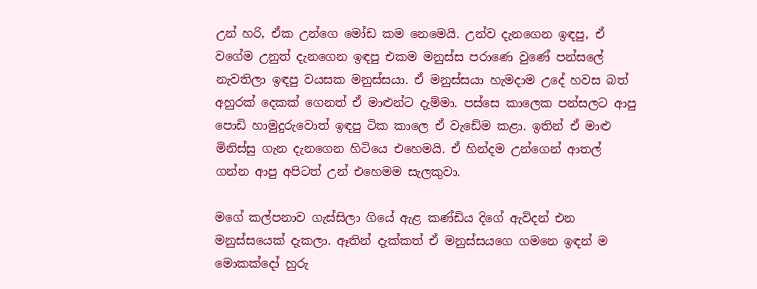උන් හරි, ඒක උන්ගෙ මෝඩ කම නෙමෙයි. උන්ව දැනගෙන ඉඳපු, ඒ වගේම උනුත් දැනගෙන ඉඳපු එකම මනුස්ස පරාණෙ වුණේ පන්සලේ නැවතිලා ඉඳපු වයසක මනුස්සයා. ඒ මනුස්සයා හැමදාම උදේ හවස බත් අහුරක් දෙකක් ගෙනත් ඒ මාළුන්ට දැම්මා. පස්සෙ කාලෙක පන්සලට ආපු පොඩි හාමුදුරුවොත් ඉඳපු ටික කාලෙ ඒ වැඩේම කළා. ඉතින් ඒ මාළු මිනිස්සු ගැන දැනගෙන හිටියෙ එහෙමයි. ඒ හින්දම උන්ගෙන් ආතල් ගන්න ආපු අපිටත් උන් එහෙමම සැලකුවා.

මගේ කල්පනාව ගැස්සිලා ගියේ ඇළ කණ්ඩිය දිගේ ඇවිදන් එන මනුස්සයෙක් දැකලා. ඈතින් දැක්කත් ඒ මනුස්සයගෙ ගමනෙ ඉඳන් ම මොකක්දෝ හුරු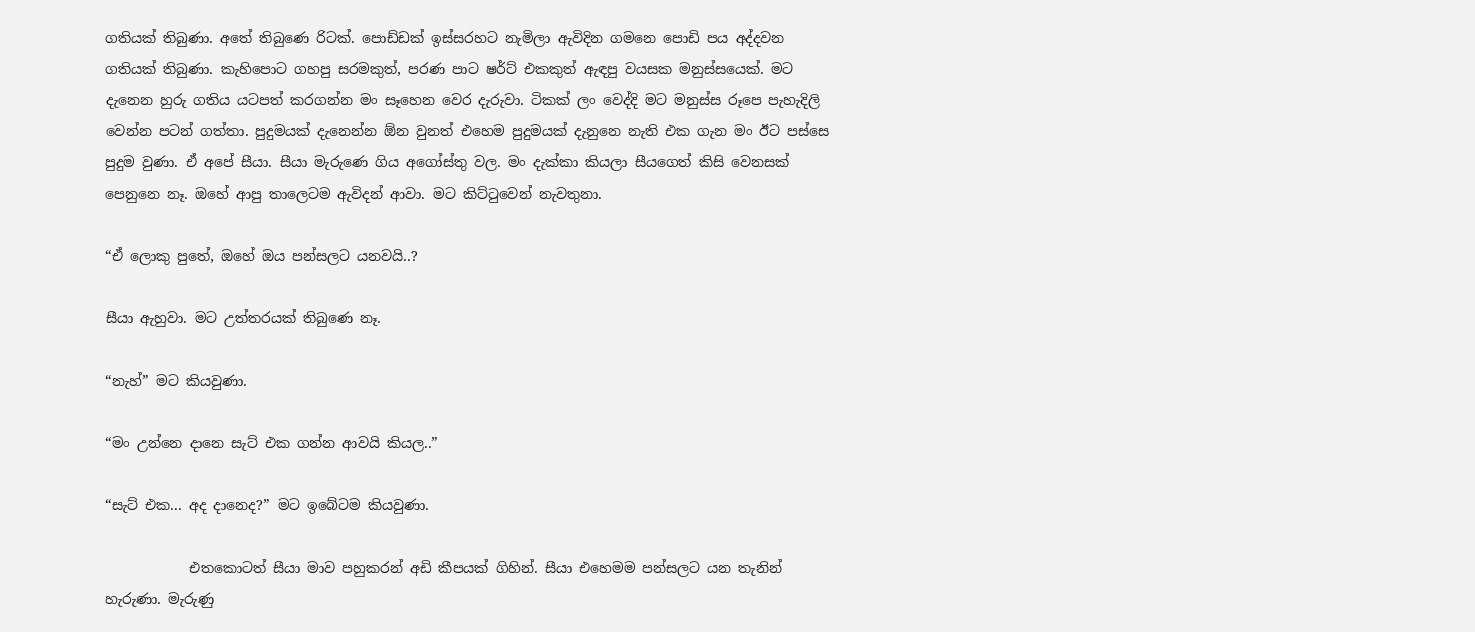ගතියක් තිබුණා. අතේ තිබුණෙ රිටක්. පොඩ්ඩක් ඉස්සරහට නැමිලා ඇවිදින ගමනෙ පොඩි පය අද්දවන ගතියක් තිබුණා. කැහිපොට ගහපු සරමකුත්, පරණ පාට ෂර්ට් එකකුත් ඇඳපු වයසක මනුස්සයෙක්. මට දැනෙන හුරු ගතිය යටපත් කරගන්න මං සෑහෙන වෙර දැරුවා. ටිකක් ලං වෙද්දි මට මනුස්ස රූපෙ පැහැදිලි වෙන්න පටන් ගත්තා. පුදුමයක් දැනෙන්න ඕන වුනත් එහෙම පුදුමයක් දැනුනෙ නැති එක ගැන මං ඊට පස්සෙ පුදුම වුණා. ඒ අපේ සීයා. සීයා මැරුණෙ ගිය අගෝස්තු වල. මං දැක්කා කියලා සීයගෙත් කිසි වෙනසක් පෙනුනෙ නෑ. ඔහේ ආපු තාලෙටම ඇවිදන් ආවා. මට කිට්ටුවෙන් නැවතුනා.

“ඒ ලොකු පුතේ, ඔහේ ඔය පන්සලට යනවයි..?

සීයා ඇහුවා. මට උත්තරයක් තිබුණෙ නෑ.

“නැහ්” මට කියවුණා.

“මං උන්නෙ දානෙ සැට් එක ගන්න ආවයි කියල..”

“සැට් එක... අද දානෙද?” මට ඉබේටම කියවුණා.

            එතකොටත් සීයා මාව පහුකරන් අඩි කීපයක් ගිහින්. සීයා එහෙමම පන්සලට යන තැනින් හැරුණා. මැරුණු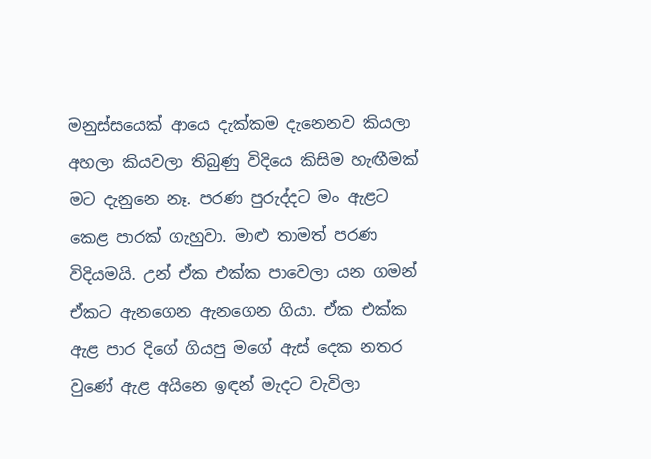මනුස්සයෙක් ආයෙ දැක්කම දැනෙනව කියලා අහලා කියවලා තිබුණු විදියෙ කිසිම හැඟීමක් මට දැනුනෙ නෑ. පරණ පුරුද්දට මං ඇළට කෙළ පාරක් ගැහුවා. මාළු තාමත් පරණ විදියමයි. උන් ඒක එක්ක පාවෙලා යන ගමන් ඒකට ඇනගෙන ඇනගෙන ගියා. ඒක එක්ක ඇළ පාර දිගේ ගියපු මගේ ඇස් දෙක නතර වුණේ ඇළ අයිනෙ ඉඳන් මැදට වැවිලා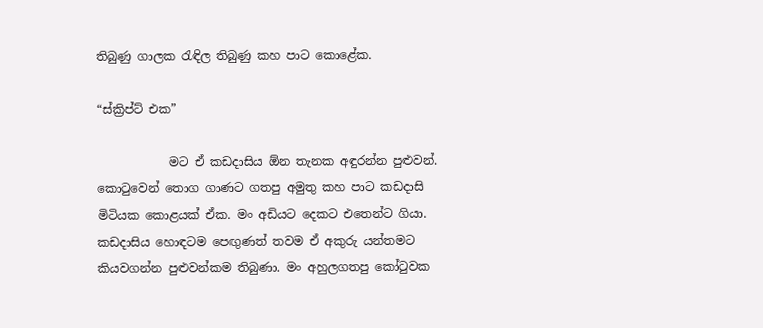තිබුණු ගාලක රැඳිල තිබුණු කහ පාට කොළේක.

“ස්ක්‍රිප්ට් එක”

            මට ඒ කඩදාසිය ඕන තැනක අඳුරන්න පුළුවන්. කොටුවෙන් තොග ගාණට ගතපු අමුතු කහ පාට කඩදාසි මිටියක කොළයක් ඒක. මං අඩියට දෙකට එතෙන්ට ගියා. කඩදාසිය හොඳටම පෙඟුණත් තවම ඒ අකුරු යන්තමට කියවගන්න පුළුවන්කම තිබුණා. මං අහුලගතපු කෝටුවක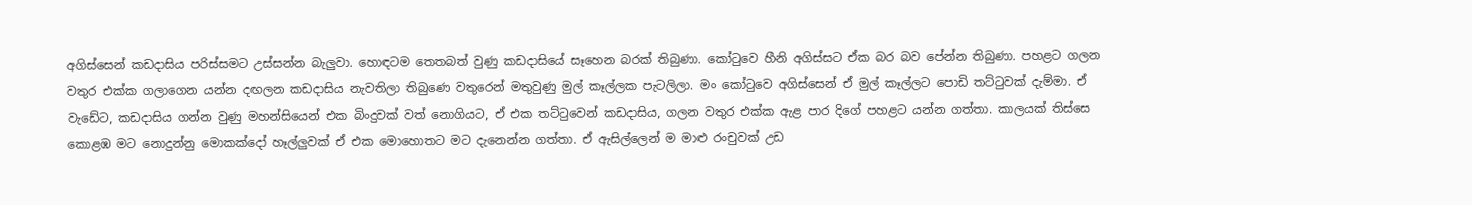අගිස්සෙන් කඩදාසිය පරිස්සමට උස්සන්න බැලුවා. හොඳටම තෙතබත් වුණු කඩදාසියේ සෑහෙන බරක් තිබුණා. කෝටුවෙ හීනි අගිස්සට ඒක බර බව පේන්න තිබුණා. පහළට ගලන වතුර එක්ක ගලාගෙන යන්න දඟලන කඩදාසිය නැවතිලා තිබුණෙ වතුරෙන් මතුවුණු මුල් කෑල්ලක පැටලිලා. මං කෝටුවෙ අගිස්සෙන් ඒ මුල් කෑල්ලට පොඩි තට්ටුවක් දැම්මා. ඒ වැඩේට, කඩදාසිය ගන්න වුණු මහන්සියෙන් එක බිංදුවක් වත් නොගියට, ඒ එක තට්ටුවෙන් කඩදාසිය, ගලන වතුර එක්ක ඇළ පාර දිගේ පහළට යන්න ගත්තා. කාලයක් තිස්සෙ කොළඹ මට නොදුන්නු මොකක්දෝ හෑල්ලුවක් ඒ එක මොහොතට මට දැනෙන්න ගත්තා. ඒ ඇසිල්ලෙන් ම මාළු රංචුවක් උඩ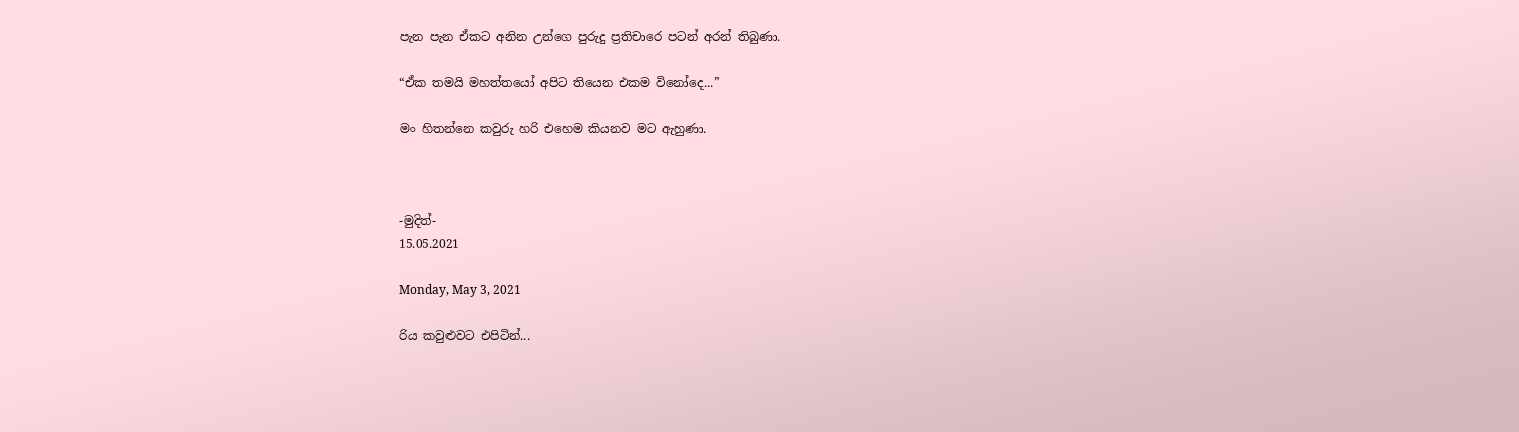පැන පැන ඒකට අනින උන්ගෙ පුරුදු ප්‍රතිචාරෙ පටන් අරන් තිබුණා.

“ඒක තමයි මහත්තයෝ අපිට තියෙන එකම විනෝදෙ...”

මං හිතන්නෙ කවුරු හරි එහෙම කියනව මට ඇහුණා.



-මුදිත්-
15.05.2021

Monday, May 3, 2021

රිය කවුළුවට එපිටින්...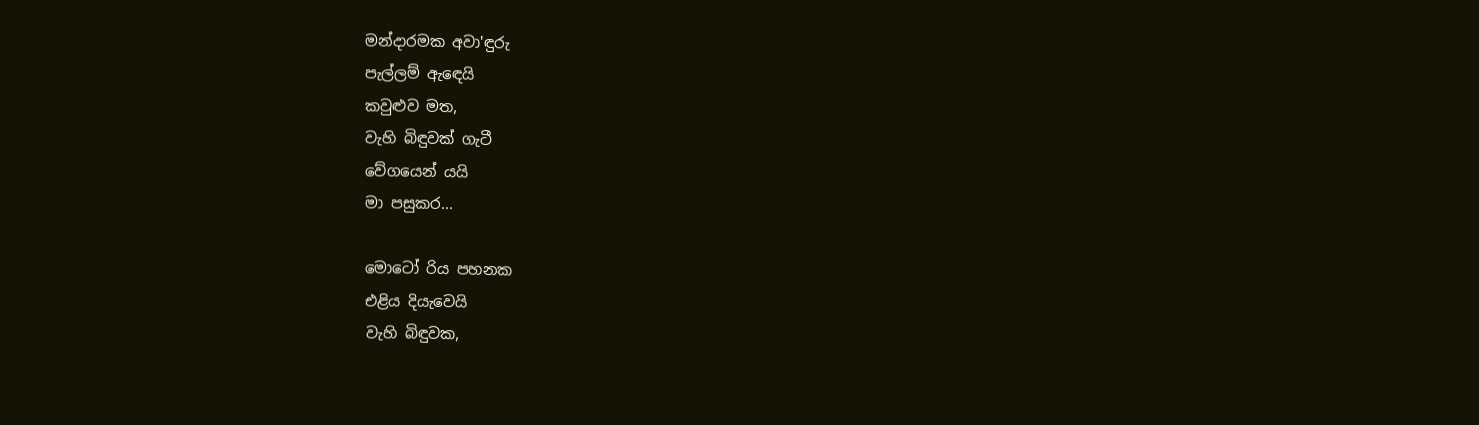මන්දාරමක අවා'ඳුරු
පැල්ලම් ඇඳෙයි
කවුළුව මත,
වැහි බිඳුවක් ගැටී
වේගයෙන් යයි
මා පසුකර...

මොටෝ රිය පහනක
එළිය දියැවෙයි
වැහි බිඳුවක,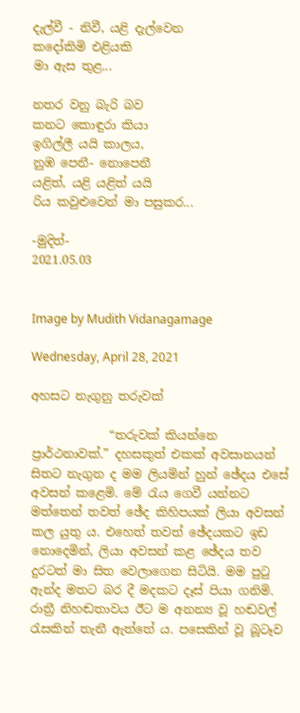දැල්වී - නිවී, යළි දැල්වෙන
කදෝකිමි එළියකි
මා ඇස තුළ...

නතර වනු බැරි බව
කනට කොඳුරා කියා
ඉගිල්ලී යයි කාලය,
නුඹ පෙනී- නොපෙනී
යළිත්, යළි යළිත් යයි
රිය කවුළුවෙන් මා පසුකර...

-මුදිත්-
2021.05.03


Image by Mudith Vidanagamage

Wednesday, April 28, 2021

අහසට නැගුනු තරුවක්

             “තරුවක් කියන්නෙ ප්‍රාර්ථනාවක්.” දහසකුත් එකක් අවසානයන් සිතට නැගුන ද මම ලියමින් හුන් ඡේදය එසේ අවසන් කළෙමි. මේ රැය ගෙවී යන්නට මත්තෙන් තවත් ඡේද කිහිපයක් ලියා අවසන් කල යුතු ය. එහෙත් තවත් ඡේදයකට ඉඩ නොදෙමින්, ලියා අවසන් කළ ඡේදය තව දුරටත් මා සිත වෙලාගෙන සිටියි. මම පුටු ඇන්ද මතට බර දී මදකට දෑස් පියා ගනිමි. රාත්‍රී නිහඬතාවය ඊට ම අනන්‍ය වූ හඬවල් රැසකින් තැනී ඇත්තේ ය. පසෙකින් වූ බූටෑව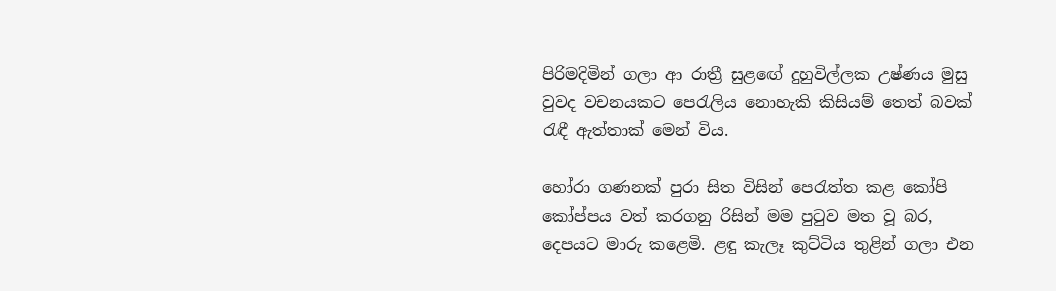පිරිමදිමින් ගලා ආ රාත්‍රී සුළඟේ දුහුවිල්ලක උෂ්ණය මුසු වුවද වචනයකට පෙරැලිය නොහැකි කිසියම් තෙත් බවක් රැඳී ඇත්තාක් මෙන් විය.

හෝරා ගණනක් පුරා සිත විසින් පෙරැත්ත කළ කෝපි කෝප්පය වත් කරගනු රිසින් මම පුටුව මත වූ බර, දෙපයට මාරු කළෙමි. ළඳු කැලෑ කුට්ටිය තුළින් ගලා එන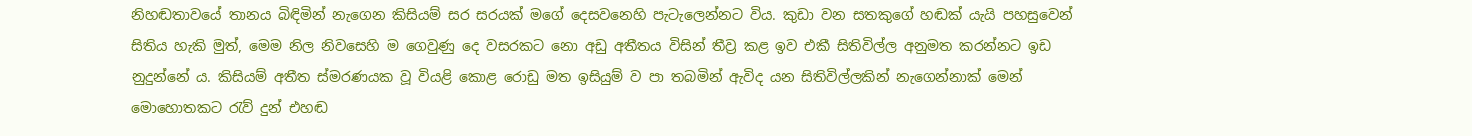නිහඬතාවයේ තානය බිඳිමින් නැගෙන කිසියම් සර සරයක් මගේ දෙසවනෙහි පැටැලෙන්නට විය. කුඩා වන සතකුගේ හඬක් යැයි පහසුවෙන් සිතිය හැකි මුත්, මෙම නිල නිවසෙහි ම ගෙවුණු දෙ වසරකට නො අඩු අතීතය විසින් තීව්‍ර කළ ඉව එකී සිතිවිල්ල අනුමත කරන්නට ඉඩ නුදුන්නේ ය. කිසියම් අතීත ස්මරණයක වූ වියළි කොළ රොඩු මත ඉසියුම් ව පා තබමින් ඇවිද යන සිතිවිල්ලකින් නැගෙන්නාක් මෙන් මොහොතකට රැව් දුන් එහඬ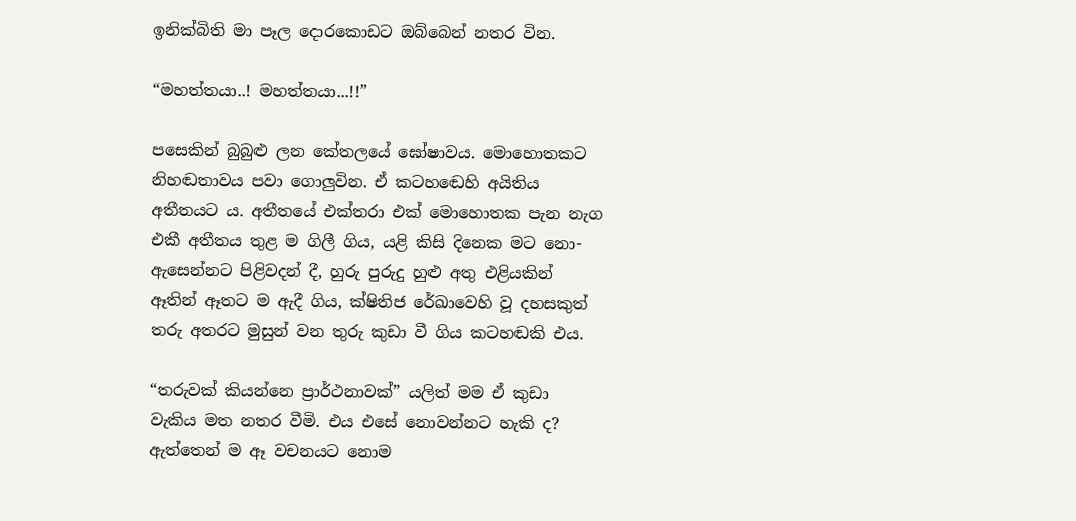ඉනික්බිති මා පෑල දොරකොඩට ඔබ්බෙන් නතර වින.

“මහත්තයා..! මහත්තයා...!!”

පසෙකින් බුබුළු ලන කේතලයේ ඝෝෂාවය. මොහොතකට නිහඬතාවය පවා ගොලුවින. ඒ කටහඬෙහි අයිතිය අතීතයට ය. අතීතයේ එක්තරා එක් මොහොතක පැන නැග එකී අතීතය තුළ ම ගිලී ගිය, යළි කිසි දිනෙක මට නො-ඇසෙන්නට පිළිවදන් දී, හුරු පුරුදු හුළු අතු එළියකින් ඈතින් ඈතට ම ඇදී ගිය, ක්ෂිතිජ රේඛාවෙහි වූ දහසකුත් තරු අතරට මුසුන් වන තුරු කුඩා වී ගිය කටහඬකි එය.

“තරුවක් කියන්නෙ ප්‍රාර්ථනාවක්” යලිත් මම ඒ කුඩා වැකිය මත නතර වීමි. එය එසේ නොවන්නට හැකි ද? ඇත්තෙන් ම ඈ වචනයට නොම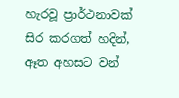හැරවූ ප්‍රාර්ථනාවක් සිර කරගත් හදින්, ඈත අහසට වන්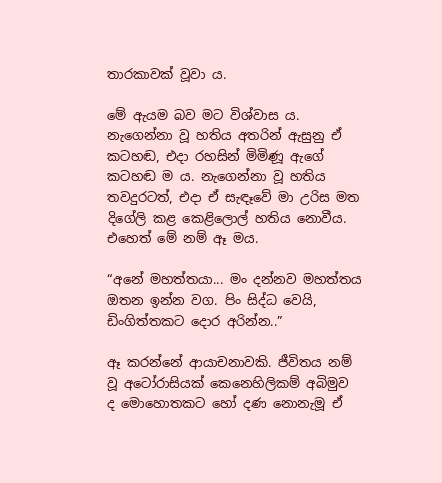තාරකාවක් වූවා ය.

මේ ඇයම බව මට විශ්වාස ය. නැගෙන්නා වූ හතිය අතරින් ඇසුනු ඒ කටහඬ, එදා රහසින් මිමිණූ ඇගේ කටහඬ ම ය. නැගෙන්නා වූ හතිය තවදුරටත්, එදා ඒ සැඳෑවේ මා උරිස මත දිගේලි කළ කෙළිලොල් හතිය නොවීය. එහෙත් මේ නම් ඈ මය.

“අනේ මහත්තයා... මං දන්නව මහත්තය ඔතන ඉන්න වග. පිං සිද්ධ වෙයි, ඩිංගිත්තකට දොර අරින්න..”

ඈ කරන්නේ ආයාචනාවකි. ජීවිතය නම් වූ අටෝරාසියක් කෙනෙහිලිකම් අබිමුව ද මොහොතකට හෝ දණ නොනැමූ ඒ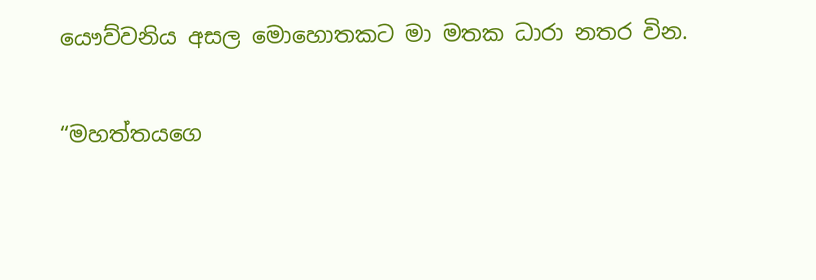යෞව්වනිය අසල මොහොතකට මා මතක ධාරා නතර වින.

“මහත්තයගෙ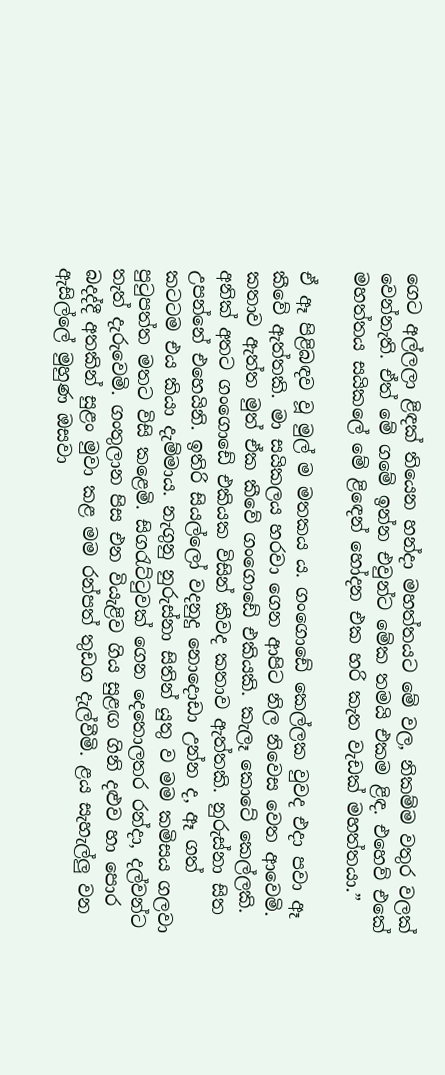ගෙට අල්ලලා ළිඳක් තියෙන හන්දා මහත්තයට මේ වල, නිකම්ම වතුර වලක් වෙන්නැති. ඒත් මේ ගමේ ඉන්න එවුන්ට මේක තමයි එකම ළිඳ. එහෙව් එකේ මහත්තය සයිකලේ මේ ළිඳෙන් හෝදන එක හරි කැත වැඩක් මහත්තයා.”

ඒ ඈ පිළිබඳව වූ මුල් ම මතකය ය. ගංගොඩේ කෙල්ලක වුවද එදා පවා ඈ කීවේ ඇත්තකි. මා සයිකලය හරවා ගෙන ආපිට නිල නිවෙස වෙත ආවෙමි. කතාව ඇත්ත මුත් ඒක කීවේ ගංගොඩේ එකියකි. කැලෑ කොටේ කෙල්ලකි. අනික් අතට ගංගොඩේ එකියක විසින් කීවද කතාව ඇත්තකි. නුරුස්නා සිත උපන්නේ එහෙයිනි. ඉතිරි සියල්ලෝ වදනුදු නොදොඩා උන්න ද, ඈ ගත් කටටම එය කියා දැම්මාය. නැගුනු නුරුස්නා සිතින් යුතු ව මම කමිසය ගලවා පුටුපත්ත මතට විසි කළෙමි. සිගරැට්ටුවක් ගෙන දෙතොලතර රන්දා, දල්වන්ට තැත් දැරුවෙමි. ගංතුලාන පිස එන වියැළිව ගිය සුළඟ ගිනි දළුව හා පොර බදද්දී අතකින් සුළං මුවා කළ මම රන්පත් තුඩග දැල්වීමි. ළය සැහැල්ලු වන ඇසිල්ලේ මුහුණ ඔසවා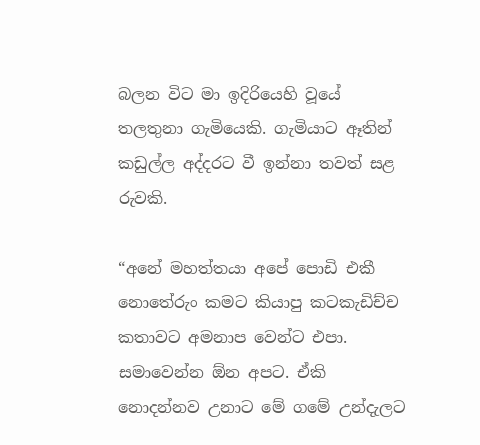බලන විට මා ඉදිරියෙහි වූයේ තලතුනා ගැමියෙකි. ගැමියාට ඈතින් කඩුල්ල අද්දරට වී ඉන්නා තවත් සළ රුවකි.

“අනේ මහත්තයා අපේ පොඩි එකී නොතේරුං කමට කියාපු කටකැඩිච්ච කතාවට අමනාප වෙන්ට එපා. සමාවෙන්න ඕන අපට. ඒකි නොදන්නව උනාට මේ ගමේ උන්දැලට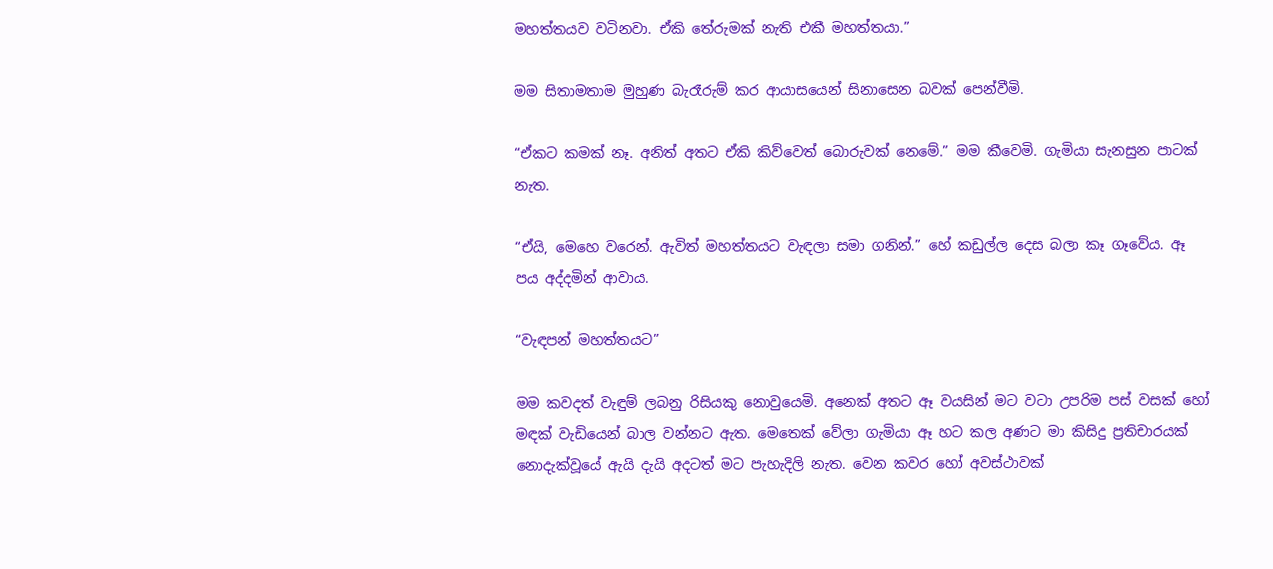මහත්තයව වටිනවා. ඒකි තේරුමක් නැති එකී මහත්තයා.”

මම සිතාමතාම මුහුණ බැරෑරුම් කර ආයාසයෙන් සිනාසෙන බවක් පෙන්වීමි.

“ඒකට කමක් නෑ. අනිත් අතට ඒකි කිව්වෙත් බොරුවක් නෙමේ.” මම කීවෙමි. ගැමියා සැනසුන පාටක් නැත.

“ඒයි, මෙහෙ වරෙන්. ඇවිත් මහත්තයට වැඳලා සමා ගනින්.” හේ කඩුල්ල දෙස බලා කෑ ගෑවේය. ඈ පය අද්දමින් ආවාය.

“වැඳපන් මහත්තයට”

මම කවදත් වැඳුම් ලබනු රිසියකු නොවුයෙමි. අනෙක් අතට ඈ වයසින් මට වටා උපරිම පස් වසක් හෝ මඳක් වැඩියෙන් බාල වන්නට ඇත. මෙතෙක් වේලා ගැමියා ඈ හට කල අණට මා කිසිදු ප්‍රතිචාරයක් නොදැක්වූයේ ඇයි දැයි අදටත් මට පැහැදිලි නැත. වෙන කවර හෝ අවස්ථාවක්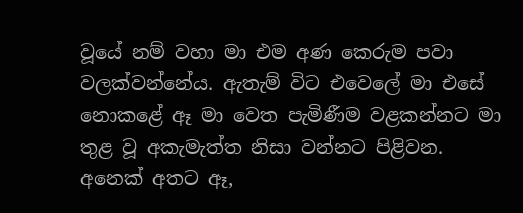වූයේ නම් වහා මා එම අණ කෙරුම පවා වලක්වන්නේය. ඇතැම් විට එවෙලේ මා එසේ නොකළේ ඈ මා වෙත පැමිණීම වළකන්නට මා තුළ වූ අකැමැත්ත නිසා වන්නට පිළිවන. අනෙක් අතට ඈ,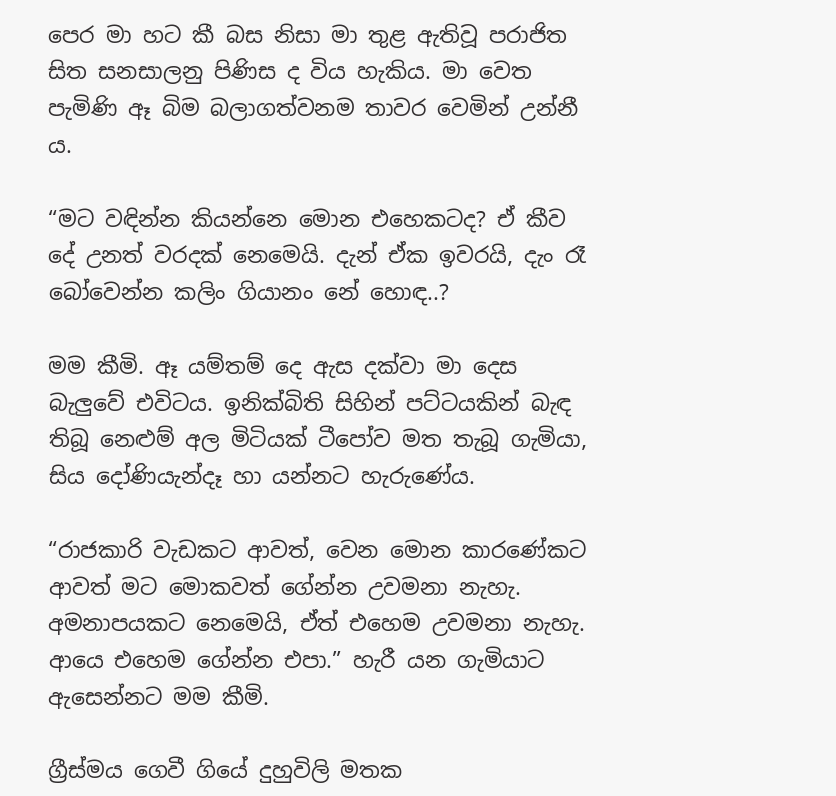පෙර මා හට කී බස නිසා මා තුළ ඇතිවූ පරාජිත සිත සනසාලනු පිණිස ද විය හැකිය. මා වෙත පැමිණි ඈ බිම බලාගත්වනම තාවර වෙමින් උන්නී ය.

“මට වඳින්න කියන්නෙ මොන එහෙකටද? ඒ කීව දේ උනත් වරදක් නෙමෙයි. දැන් ඒක ඉවරයි, දැං රෑ බෝවෙන්න කලිං ගියානං නේ හොඳ..?

මම කීමි. ඈ යම්තම් දෙ ඇස දක්වා මා දෙස බැලුවේ එවිටය. ඉනික්බිති සිහින් පට්ටයකින් බැඳ තිබූ නෙළුම් අල මිටියක් ටීපෝව මත තැබූ ගැමියා, සිය දෝණියැන්දෑ හා යන්නට හැරුණේය.

“රාජකාරි වැඩකට ආවත්, වෙන මොන කාරණේකට ආවත් මට මොකවත් ගේන්න උවමනා නැහැ. අමනාපයකට නෙමෙයි, ඒත් එහෙම උවමනා නැහැ. ආයෙ එහෙම ගේන්න එපා.” හැරී යන ගැමියාට ඇසෙන්නට මම කීමි.

ග්‍රීස්මය ගෙවී ගියේ දුහුවිලි මතක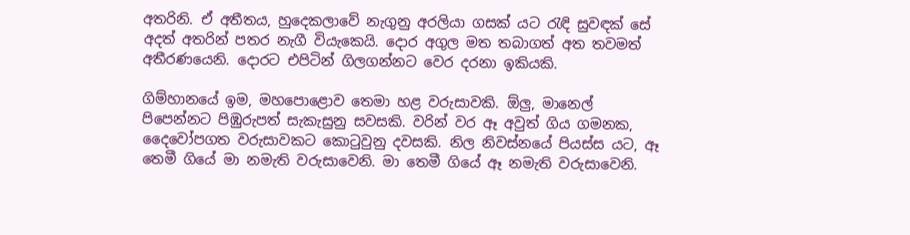අතරිනි. ඒ අතීතය, හුදෙකලාවේ නැගුනු අරලියා ගසක් යට රැඳි සුවඳක් සේ අදත් අතරින් පතර නැගී වියැකෙයි. දොර අගුල මත තබාගත් අත තවමත් අතීරණයෙනි. දොරට එපිටින් ගිලගන්නට වෙර දරනා ඉකියකි.

ගිම්හානයේ ඉම, මහපොළොව තෙමා හළ වරුසාවකි. ඕලු, මානෙල් පිපෙන්නට පිඹුරුපත් සැකැසුනු සවසකි. වරින් වර ඈ අවුත් ගිය ගමනක, දෛවෝපගත වරුසාවකට කොටුවුනු දවසකි. නිල නිවස්නයේ පියස්ස යට, ඈ තෙමී ගියේ මා නමැති වරුසාවෙනි. මා තෙමී ගියේ ඈ නමැති වරුසාවෙනි.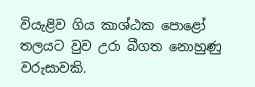වියැළිව ගිය කාශ්ඨක පොළෝ තලයට වුව උරා බීගත නොහුණු වරුසාවකි.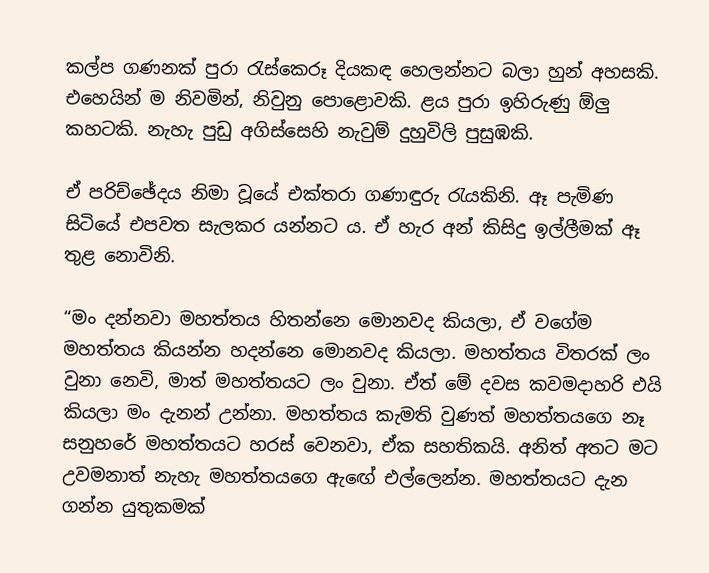කල්ප ගණනක් පුරා රැස්කෙරූ දියකඳ හෙලන්නට බලා හුන් අහසකි. එහෙයින් ම නිවමින්, නිවුනු පොළොවකි. ළය පුරා ඉහිරුණු ඕලු කහටකි. නැහැ පුඩු අගිස්සෙහි නැවුම් දුහුවිලි පුසුඹකි.

ඒ පරිච්ඡේදය නිමා වූයේ එක්තරා ගණාඳුරු රැයකිනි. ඈ පැමිණ සිටියේ එපවත සැලකර යන්නට ය. ඒ හැර අන් කිසිදු ඉල්ලීමක් ඈ තුළ නොවිනි.

“මං දන්නවා මහත්තය හිතන්නෙ මොනවද කියලා, ඒ වගේම මහත්තය කියන්න හදන්නෙ මොනවද කියලා. මහත්තය විතරක් ලං වුනා නෙවි, මාත් මහත්තයට ලං වුනා. ඒත් මේ දවස කවමදාහරි එයි කියලා මං දැනන් උන්නා. මහත්තය කැමති වුණත් මහත්තයගෙ නෑ සනුහරේ මහත්තයට හරස් වෙනවා, ඒක සහතිකයි. අනිත් අතට මට උවමනාත් නැහැ මහත්තයගෙ ඇඟේ එල්ලෙන්න. මහත්තයට දැන ගන්න යුතුකමක්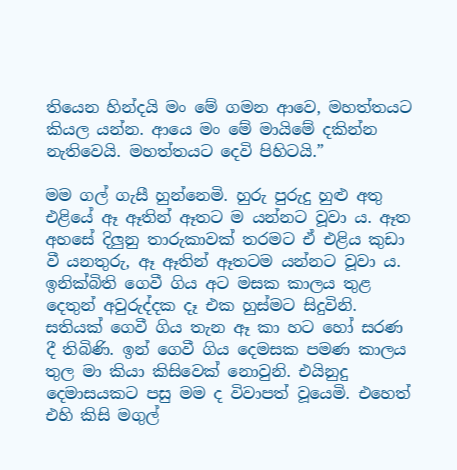තියෙන හින්දයි මං මේ ගමන ආවෙ, මහත්තයට කියල යන්න. ආයෙ මං මේ මායිමේ දකින්න නැතිවෙයි. මහත්තයට දෙවි පිහිටයි.”

මම ගල් ගැසී හුන්නෙමි. හුරු පුරුදු හුළු අතු එළියේ ඈ ඈතින් ඈතට ම යන්නට වූවා ය. ඈත අහසේ දිලුනු තාරුකාවක් තරමට ඒ එළිය කුඩා වී යනතුරු, ඈ ඈතින් ඈතටම යන්නට වූවා ය. ඉනික්බිති ගෙවී ගිය අට මසක කාලය තුළ දෙතුන් අවුරුද්දක දෑ එක හුස්මට සිදුවිනි. සතියක් ගෙවී ගිය තැන ඈ කා හට හෝ සරණ දී තිබිණි. ඉන් ගෙවී ගිය දෙමසක පමණ කාලය තුල මා කියා කිසිවෙක් නොවුනි. එයිනුදු දෙමාසයකට පසු මම ද විවාපත් වූයෙමි. එහෙත් එහි කිසි මගුල්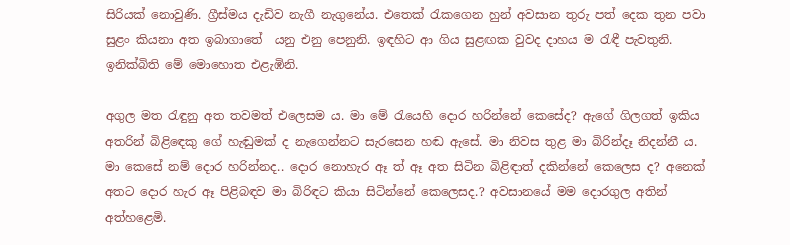සිරියක් නොවුණි. ග්‍රීස්මය දැඩිව නැගී නැගුනේය. එතෙක් රැකගෙන හුන් අවසාන තුරු පත් දෙක තුන පවා සුළං කියනා අත ඉබාගාතේ  යනු එනු පෙනුනි. ඉඳහිට ආ ගිය සුළඟක වුවද දාහය ම රැඳී පැවතුනි. ඉනික්බිති මේ මොහොත එළැඹිනි.

අගුල මත රැඳුනු අත තවමත් එලෙසම ය. මා මේ රැයෙහි දොර හරින්නේ කෙසේද? ඇගේ ගිලගත් ඉකිය අතරින් බිළිඳෙකු ගේ හැඬුමක් ද නැගෙන්නට සැරසෙන හඬ ඇසේ. මා නිවස තුළ මා බිරින්දෑ නිදන්නී ය. මා කෙසේ නම් දොර හරින්නද.. දොර නොහැර ඈ ත් ඈ අත සිටින බිළිඳාත් දකින්නේ කෙලෙස ද? අනෙක් අතට දොර හැර ඈ පිළිබඳව මා බිරිඳට කියා සිටින්නේ කෙලෙසද.? අවසානයේ මම දොරගුල අතින් අත්හළෙමි.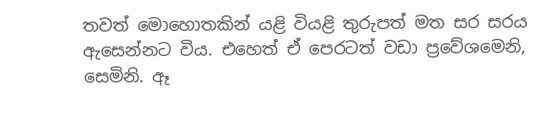තවත් මොහොතකින් යළි වියළි තුරුපත් මත සර සරය ඇසෙන්නට විය. එහෙත් ඒ පෙරටත් වඩා ප්‍රවේශමෙනි, සෙමිනි. ඈ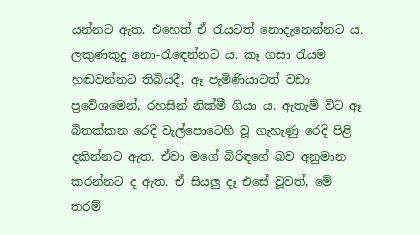යන්නට ඇත. එහෙත් ඒ රැයටත් නොදැනෙන්නට ය. ලකුණකුදු නො-රැඳෙන්නට ය. කෑ ගසා රැයම හඬවන්නට තිබියදී, ඈ පැමිණියාටත් වඩා ප්‍රවේශමෙන්, රහසින් නික්මී ගියා ය. ඇතැම් විට ඈ බිතක්කන රෙදි වැල්පොටෙහි වූ ගැහැණු රෙදි පිළි දකින්නට ඇත. ඒවා මගේ බිරිඳගේ බව අනුමාන කරන්නට ද ඇත. ඒ සියලු දෑ එසේ වූවත්, මේ තරම්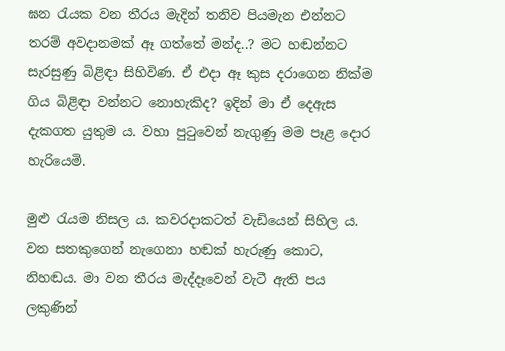ඝන රැයක වන තීරය මැදින් තනිව පියමැන එන්නට තරම් අවදානමක් ඈ ගත්තේ මන්ද..? මට හඬන්නට සැරසුණු බිළිඳා සිහිවිණ. ඒ එදා ඈ කුස දරාගෙන නික්ම ගිය බිළිඳා වන්නට නොහැකිද? ඉදින් මා ඒ දෙඇස දැකගත යුතුම ය. වහා පුටුවෙන් නැගුණු මම පෑළ දොර හැරියෙමි.

මුළු රැයම නිසල ය. කවරදාකටත් වැඩියෙන් සිහිල ය. වන සතකුගෙන් නැගෙනා හඬක් හැරුණු කොට, නිහඬය. මා වන තීරය මැද්දෑවෙන් වැටී ඇති පය ලකුණින්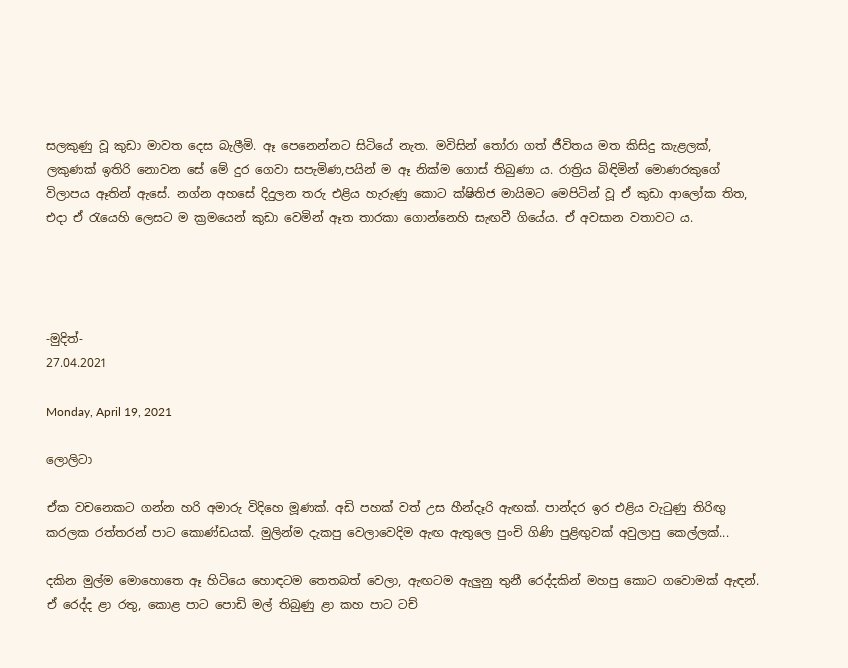සලකුණු වූ කුඩා මාවත දෙස බැලීමි. ඈ පෙනෙන්නට සිටියේ නැත. මවිසින් තෝරා ගත් ජීවිතය මත කිසිදු කැළලක්, ලකුණක් ඉතිරි නොවන සේ මේ දුර ගෙවා සපැමිණ,පයින් ම ඈ නික්ම ගොස් තිබුණා ය. රාත්‍රිය බිඳිමින් මොණරකුගේ විලාපය ඈතින් ඇසේ. නග්න අහසේ දිදුලන තරු එළිය හැරුණු කොට ක්ෂිතිජ මායිමට මෙපිටින් වූ ඒ කුඩා ආලෝක තිත, එදා ඒ රැයෙහි ලෙසට ම ක්‍රමයෙන් කුඩා වෙමින් ඈත තාරකා ගොන්නෙහි සැඟවී ගියේය. ඒ අවසාන වතාවට ය.




-මුදිත්-
27.04.2021

Monday, April 19, 2021

ලොලිටා

ඒක වචනෙකට ගන්න හරි අමාරු විදිහෙ මූණක්. අඩි පහක් වත් උස හීන්දෑරි ඇඟක්. පාන්දර ඉර එළිය වැටුණු තිරිඟු කරලක රත්තරන් පාට කොණ්ඩයක්. මුලින්ම දැකපු වෙලාවෙදිම ඇඟ ඇතුලෙ පුංචි ගිණි පුළිඟුවක් අවුලාපු කෙල්ලක්...

දකින මුල්ම මොහොතෙ ඈ හිටියෙ හොඳටම තෙතබත් වෙලා, ඇඟටම ඇලුනු තුනී රෙද්දකින් මහපු කොට ගවොමක් ඇඳන්. ඒ රෙද්ද ළා රතු, කොළ පාට පොඩි මල් තිබුණු ළා කහ පාට ටච්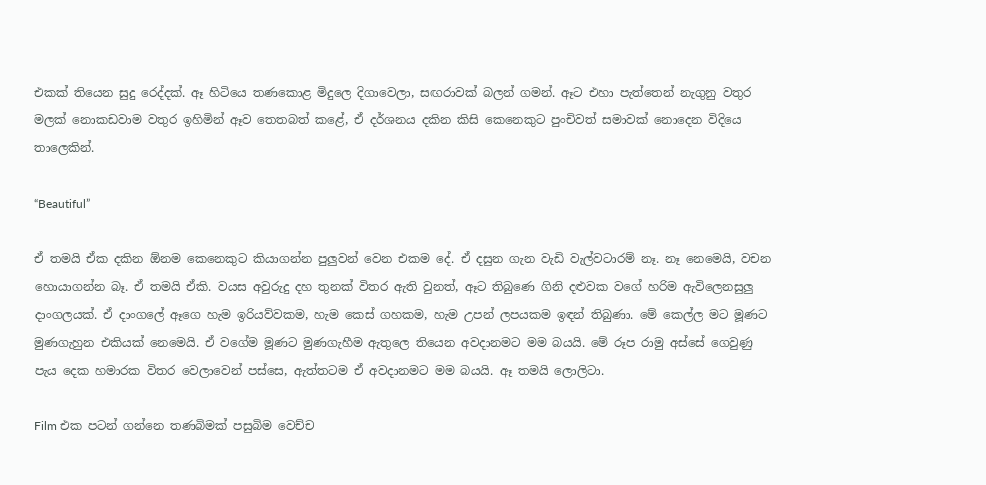එකක් තියෙන සුදු රෙද්දක්. ඈ හිටියෙ තණකොළ මිදුලෙ දිගාවෙලා, සඟරාවක් බලන් ගමන්. ඈට එහා පැත්තෙන් නැගුනු වතුර මලක් නොකඩවාම වතුර ඉහිමින් ඈව තෙතබත් කළේ, ඒ දර්ශනය දකින කිසි කෙනෙකුට පුංචිවත් සමාවක් නොදෙන විදියෙ තාලෙකින්.

“Beautiful”

ඒ තමයි ඒක දකින ඕනම කෙනෙකුට කියාගන්න පුලුවන් වෙන එකම දේ. ඒ දසුන ගැන වැඩි වැල්වටාරම් නෑ. නෑ නෙමෙයි, වචන හොයාගන්න බෑ. ඒ තමයි ඒකි. වයස අවුරුදු දහ තුනක් විතර ඇති වුනත්, ඈට තිබුණෙ ගිනි දළුවක වගේ හරිම ඇවිලෙනසුලු දාංගලයක්. ඒ දාංගලේ ඈගෙ හැම ඉරියව්වකම, හැම කෙස් ගහකම, හැම උපන් ලපයකම ඉඳන් තිබුණා. මේ කෙල්ල මට මූණට මුණගැහුන එකියක් නෙමෙයි. ඒ වගේම මූණට මුණගැහීම ඇතුලෙ තියෙන අවදානමට මම බයයි. මේ රූප රාමු අස්සේ ගෙවුණු පැය දෙක හමාරක විතර වෙලාවෙන් පස්සෙ, ඇත්තටම ඒ අවදානමට මම බයයි. ඈ තමයි ලොලිටා.

Film එක පටන් ගන්නෙ තණබිමක් පසුබිම වෙච්ච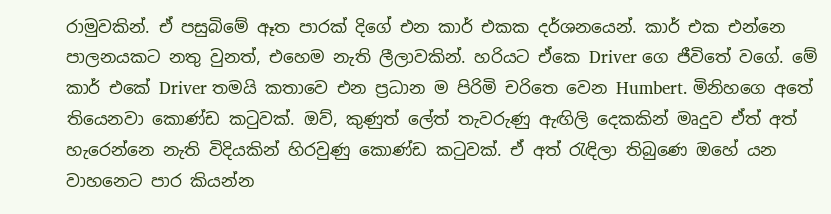රාමුවකින්. ඒ පසුබිමේ ඈත පාරක් දිගේ එන කාර් එකක දර්ශනයෙන්. කාර් එක එන්නෙ පාලනයකට නතු වුනත්, එහෙම නැති ලීලාවකින්. හරියට ඒකෙ Driver ගෙ ජීවිතේ වගේ. මේ කාර් එකේ Driver තමයි කතාවෙ එන ප්‍රධාන ම පිරිමි චරිතෙ වෙන Humbert. මිනිහගෙ අතේ තියෙනවා කොණ්ඩ කටුවක්. ඔව්, කුණුත් ලේත් තැවරුණු ඇඟිලි දෙකකින් මෘදුව ඒත් අත් හැරෙන්නෙ නැති විදියකින් හිරවුණු කොණ්ඩ කටුවක්. ඒ අත් රැඳිලා තිබුණෙ ඔහේ යන වාහනෙට පාර කියන්න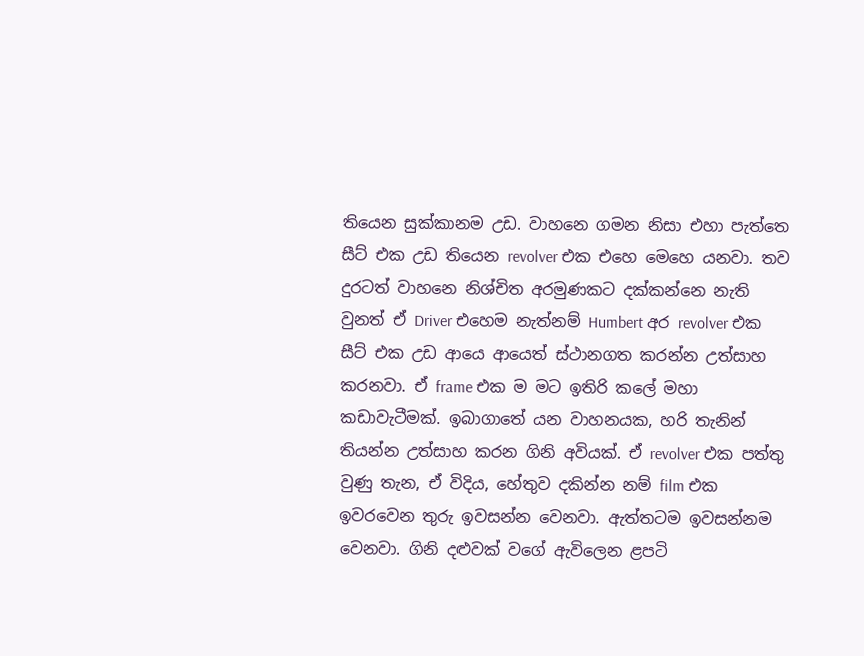තියෙන සුක්කානම උඩ. වාහනෙ ගමන නිසා එහා පැත්තෙ සීට් එක උඩ තියෙන revolver එක එහෙ මෙහෙ යනවා. තව දුරටත් වාහනෙ නිශ්චිත අරමුණකට දක්කන්නෙ නැති වුනත් ඒ Driver එහෙම නැත්නම් Humbert අර revolver එක සීට් එක උඩ ආයෙ ආයෙත් ස්ථානගත කරන්න උත්සාහ කරනවා. ඒ frame එක ම මට ඉතිරි කලේ මහා කඩාවැටීමක්. ඉබාගාතේ යන වාහනයක, හරි තැනින් තියන්න උත්සාහ කරන ගිනි අවියක්. ඒ revolver එක පත්තු වුණු තැන, ඒ විදිය, හේතුව දකින්න නම් film එක ඉවරවෙන තුරු ඉවසන්න වෙනවා. ඇත්තටම ඉවසන්නම වෙනවා. ගිනි දළුවක් වගේ ඇවිලෙන ළපටි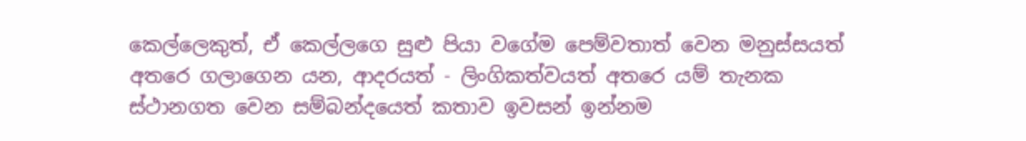කෙල්ලෙකුත්, ඒ කෙල්ලගෙ සුළු පියා වගේම පෙම්වතාත් වෙන මනුස්සයත් අතරෙ ගලාගෙන යන, ආදරයත් - ලිංගිකත්වයත් අතරෙ යම් තැනක ස්ථානගත වෙන සම්බන්දයෙත් කතාව ඉවසන් ඉන්නම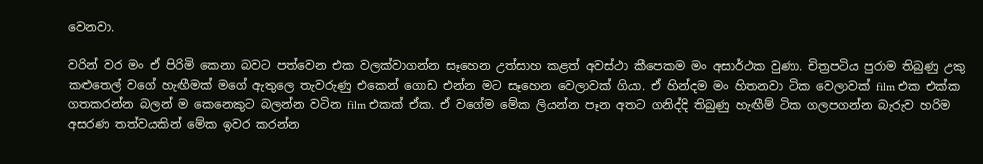වෙනවා.

වරින් වර මං ඒ පිරිමි කෙනා බවට පත්වෙන එක වලක්වාගන්න සෑහෙන උත්සාහ කළත් අවස්ථා කීපෙකම මං අසාර්ථක වුණා. චිත්‍රපටිය පුරාම තිබුණු උකු කළුතෙල් වගේ හැඟීමක් මගේ ඇතුලෙ තැවරුණු එකෙන් ගොඩ එන්න මට සෑහෙන වෙලාවක් ගියා. ඒ හින්දම මං හිතනවා ටික වෙලාවක් film එක එක්ක ගතකරන්න බලන් ම කෙනෙකුට බලන්න වටින film එකක් ඒක. ඒ වගේම මේක ලියන්න පෑන අතට ගනිද්දි තිබුණු හැඟීම් ටික ගලපගන්න බැරුව හරිම අසරණ තත්වයකින් මේක ඉවර කරන්න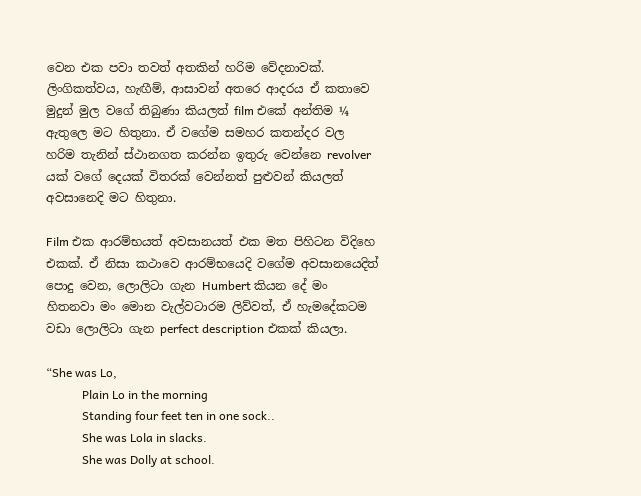වෙන එක පවා තවත් අතකින් හරිම වේදනාවක්. ලිංගිකත්වය, හැඟීම්, ආසාවන් අතරෙ ආදරය ඒ කතාවෙ මුදුන් මුල වගේ තිබුණා කියලත් film එකේ අන්තිම ¼ ඇතුලෙ මට හිතුනා. ඒ වගේම සමහර කතන්දර වල හරිම තැනින් ස්ථානගත කරන්න ඉතුරු වෙන්නෙ revolver යක් වගේ දෙයක් විතරක් වෙන්නත් පුළුවන් කියලත් අවසානෙදි මට හිතුනා.

Film එක ආරම්භයත් අවසානයත් එක මත පිහිටන විදිහෙ එකක්. ඒ නිසා කථාවෙ ආරම්භයෙදි වගේම අවසානයෙදිත් පොදු වෙන, ලොලිටා ගැන Humbert කියන දේ මං හිතනවා මං මොන වැල්වටාරම ලිව්වත්, ඒ හැමදේකටම වඩා ලොලිටා ගැන perfect description එකක් කියලා.

“She was Lo,
            Plain Lo in the morning
            Standing four feet ten in one sock..
            She was Lola in slacks.
            She was Dolly at school.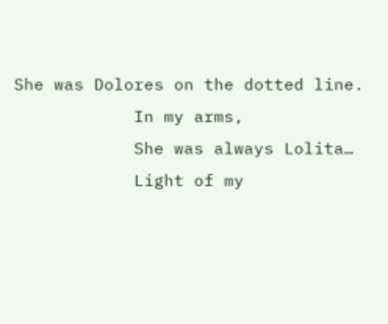She was Dolores on the dotted line.
            In my arms,
            She was always Lolita…
            Light of my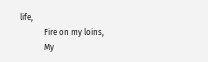life,
            Fire on my loins,
            My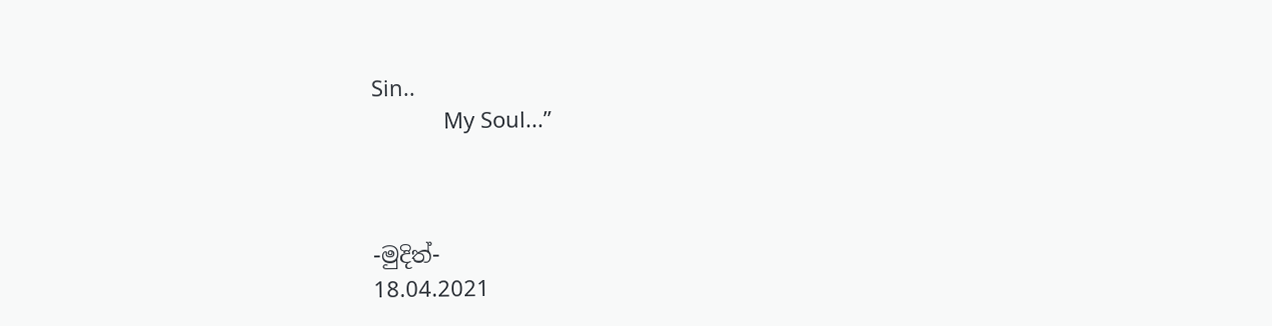Sin..
            My Soul...”



-මුදිත්-
18.04.2021